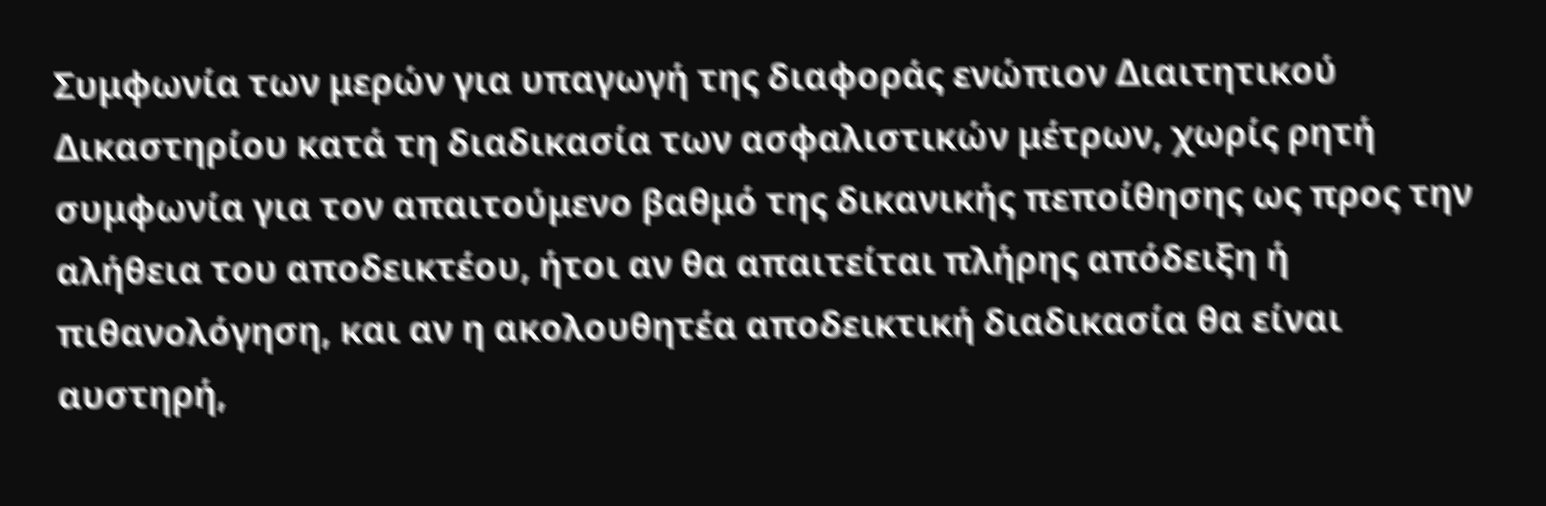Συμφωνία των μερών για υπαγωγή της διαφοράς ενώπιον Διαιτητικού Δικαστηρίου κατά τη διαδικασία των ασφαλιστικών μέτρων, χωρίς ρητή συμφωνία για τον απαιτούμενο βαθμό της δικανικής πεποίθησης ως προς την αλήθεια του αποδεικτέου, ήτοι αν θα απαιτείται πλήρης απόδειξη ή πιθανολόγηση, και αν η ακολουθητέα αποδεικτική διαδικασία θα είναι αυστηρή,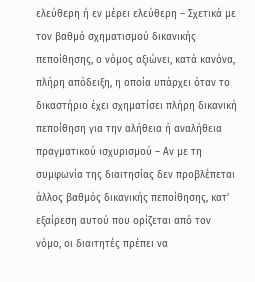ελεύθερη ή εν μέρει ελεύθερη – Σχετικά με τον βαθμό σχηματισμού δικανικής πεποίθησης, ο νόμος αξιώνει, κατά κανόνα, πλήρη απόδειξη, η οποία υπάρχει όταν το δικαστήριο έχει σχηματίσει πλήρη δικανική πεποίθηση για την αλήθεια ή αναλήθεια πραγματικού ισχυρισμού – Αν με τη συμφωνία της διαιτησίας δεν προβλέπεται άλλος βαθμός δικανικής πεποίθησης, κατ’ εξαίρεση αυτού που ορίζεται από τον νόμο, οι διαιτητές πρέπει να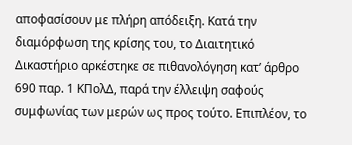αποφασίσουν με πλήρη απόδειξη. Κατά την διαμόρφωση της κρίσης του, το Διαιτητικό Δικαστήριο αρκέστηκε σε πιθανολόγηση κατ’ άρθρο 690 παρ. 1 ΚΠολΔ, παρά την έλλειψη σαφούς συμφωνίας των μερών ως προς τούτο. Επιπλέον, το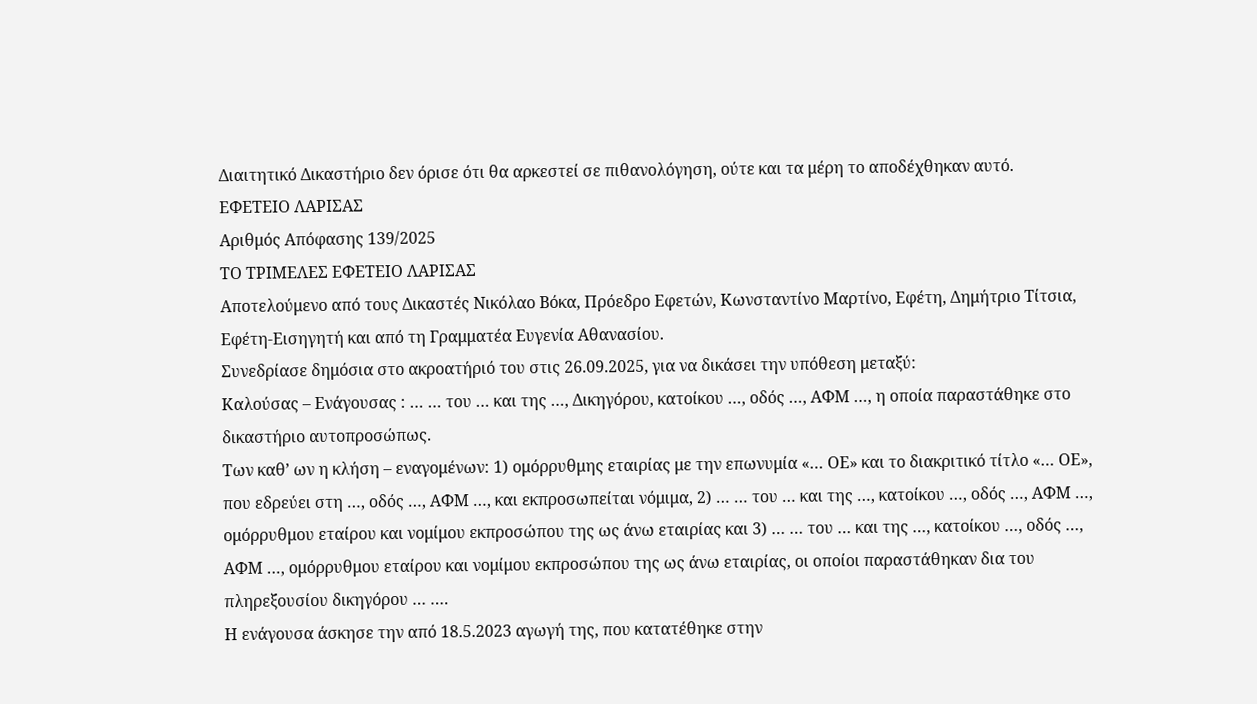Διαιτητικό Δικαστήριο δεν όρισε ότι θα αρκεστεί σε πιθανολόγηση, ούτε και τα μέρη το αποδέχθηκαν αυτό.
ΕΦΕΤΕΙΟ ΛΑΡΙΣΑΣ
Αριθμός Απόφασης 139/2025
ΤΟ ΤΡΙΜΕΛΕΣ ΕΦΕΤΕΙΟ ΛΑΡΙΣΑΣ
Αποτελούμενο από τους Δικαστές Νικόλαο Βόκα, Πρόεδρο Εφετών, Κωνσταντίνο Μαρτίνο, Εφέτη, Δημήτριο Τίτσια, Εφέτη-Εισηγητή και από τη Γραμματέα Ευγενία Αθανασίου.
Συνεδρίασε δημόσια στο ακροατήριό του στις 26.09.2025, για να δικάσει την υπόθεση μεταξύ:
Καλούσας – Ενάγουσας : … … του … και της …, Δικηγόρου, κατοίκου …, οδός …, ΑΦΜ …, η οποία παραστάθηκε στο δικαστήριο αυτοπροσώπως.
Των καθ’ ων η κλήση – εναγομένων: 1) ομόρρυθμης εταιρίας με την επωνυμία «… ΟΕ» και το διακριτικό τίτλο «… ΟΕ», που εδρεύει στη …, οδός …, ΑΦΜ …, και εκπροσωπείται νόμιμα, 2) … … του … και της …, κατοίκου …, οδός …, ΑΦΜ …, ομόρρυθμου εταίρου και νομίμου εκπροσώπου της ως άνω εταιρίας και 3) … … του … και της …, κατοίκου …, οδός …, ΑΦΜ …, ομόρρυθμου εταίρου και νομίμου εκπροσώπου της ως άνω εταιρίας, οι οποίοι παραστάθηκαν δια του πληρεξουσίου δικηγόρου … ….
Η ενάγουσα άσκησε την από 18.5.2023 αγωγή της, που κατατέθηκε στην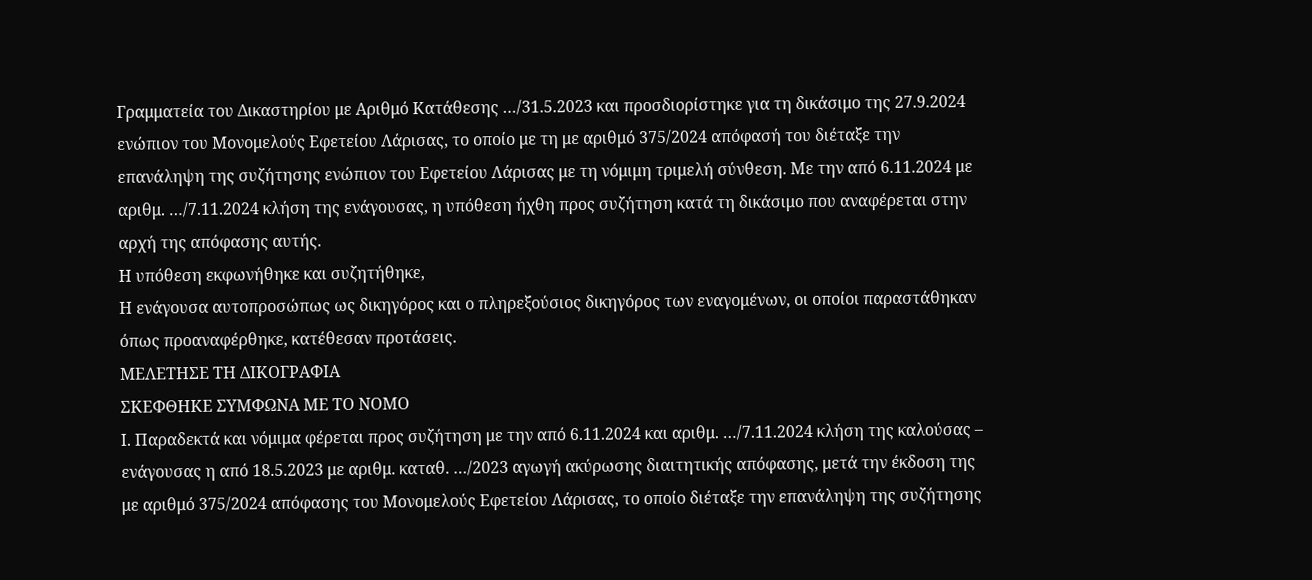Γραμματεία του Δικαστηρίου με Αριθμό Κατάθεσης …/31.5.2023 και προσδιορίστηκε για τη δικάσιμο της 27.9.2024 ενώπιον του Μονομελούς Εφετείου Λάρισας, το οποίο με τη με αριθμό 375/2024 απόφασή του διέταξε την επανάληψη της συζήτησης ενώπιον του Εφετείου Λάρισας με τη νόμιμη τριμελή σύνθεση. Με την από 6.11.2024 με αριθμ. …/7.11.2024 κλήση της ενάγουσας, η υπόθεση ήχθη προς συζήτηση κατά τη δικάσιμο που αναφέρεται στην αρχή της απόφασης αυτής.
Η υπόθεση εκφωνήθηκε και συζητήθηκε,
Η ενάγουσα αυτοπροσώπως ως δικηγόρος και ο πληρεξούσιος δικηγόρος των εναγομένων, οι οποίοι παραστάθηκαν όπως προαναφέρθηκε, κατέθεσαν προτάσεις.
ΜΕΛΕΤΗΣΕ ΤΗ ΔΙΚΟΓΡΑΦΙΑ
ΣΚΕΦΘΗΚΕ ΣΥΜΦΩΝΑ ΜΕ ΤΟ ΝΟΜΟ
Ι. Παραδεκτά και νόμιμα φέρεται προς συζήτηση με την από 6.11.2024 και αριθμ. …/7.11.2024 κλήση της καλούσας – ενάγουσας η από 18.5.2023 με αριθμ. καταθ. …/2023 αγωγή ακύρωσης διαιτητικής απόφασης, μετά την έκδοση της με αριθμό 375/2024 απόφασης του Μονομελούς Εφετείου Λάρισας, το οποίο διέταξε την επανάληψη της συζήτησης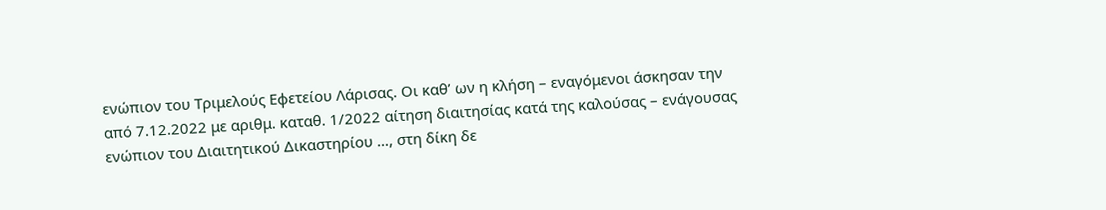ενώπιον του Τριμελούς Εφετείου Λάρισας. Οι καθ’ ων η κλήση – εναγόμενοι άσκησαν την από 7.12.2022 με αριθμ. καταθ. 1/2022 αίτηση διαιτησίας κατά της καλούσας – ενάγουσας ενώπιον του Διαιτητικού Δικαστηρίου …, στη δίκη δε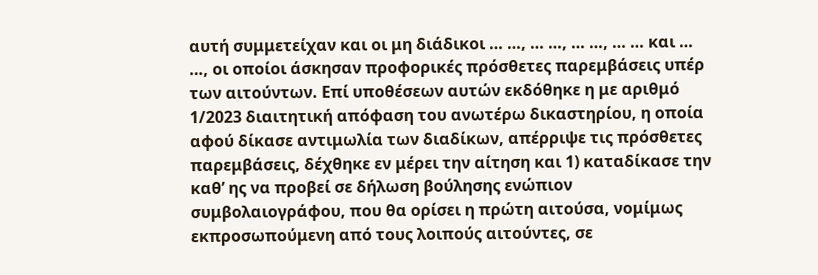αυτή συμμετείχαν και οι μη διάδικοι … …, … …, … …, … … και … …, οι οποίοι άσκησαν προφορικές πρόσθετες παρεμβάσεις υπέρ των αιτούντων. Επί υποθέσεων αυτών εκδόθηκε η με αριθμό 1/2023 διαιτητική απόφαση του ανωτέρω δικαστηρίου, η οποία αφού δίκασε αντιμωλία των διαδίκων, απέρριψε τις πρόσθετες παρεμβάσεις, δέχθηκε εν μέρει την αίτηση και 1) καταδίκασε την καθ’ ης να προβεί σε δήλωση βούλησης ενώπιον συμβολαιογράφου, που θα ορίσει η πρώτη αιτούσα, νομίμως εκπροσωπούμενη από τους λοιπούς αιτούντες, σε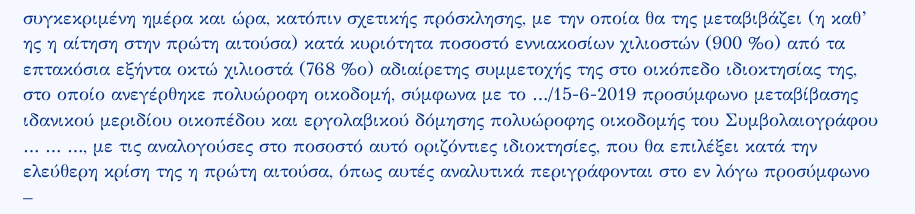συγκεκριμένη ημέρα και ώρα, κατόπιν σχετικής πρόσκλησης, με την οποία θα της μεταβιβάζει (η καθ’ ης η αίτηση στην πρώτη αιτούσα) κατά κυριότητα ποσοστό εννιακοσίων χιλιοστών (900 %ο) από τα επτακόσια εξήντα οκτώ χιλιοστά (768 %ο) αδιαίρετης συμμετοχής της στο οικόπεδο ιδιοκτησίας της, στο οποίο ανεγέρθηκε πολυώροφη οικοδομή, σύμφωνα με το …/15-6-2019 προσύμφωνο μεταβίβασης ιδανικού μεριδίου οικοπέδου και εργολαβικού δόμησης πολυώροφης οικοδομής του Συμβολαιογράφου … … …, με τις αναλογούσες στο ποσοστό αυτό οριζόντιες ιδιοκτησίες, που θα επιλέξει κατά την ελεύθερη κρίση της η πρώτη αιτούσα, όπως αυτές αναλυτικά περιγράφονται στο εν λόγω προσύμφωνο –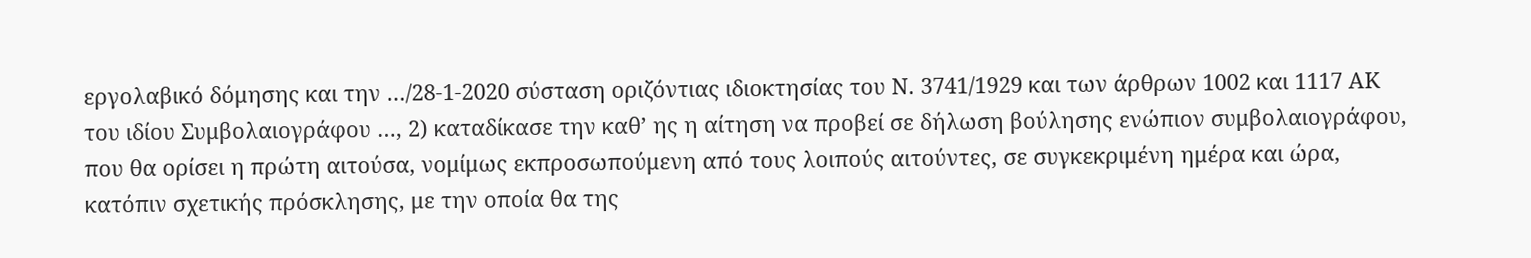εργολαβικό δόμησης και την …/28-1-2020 σύσταση οριζόντιας ιδιοκτησίας του Ν. 3741/1929 και των άρθρων 1002 και 1117 ΑΚ του ιδίου Συμβολαιογράφου …, 2) καταδίκασε την καθ’ ης η αίτηση να προβεί σε δήλωση βούλησης ενώπιον συμβολαιογράφου, που θα ορίσει η πρώτη αιτούσα, νομίμως εκπροσωπούμενη από τους λοιπούς αιτούντες, σε συγκεκριμένη ημέρα και ώρα, κατόπιν σχετικής πρόσκλησης, με την οποία θα της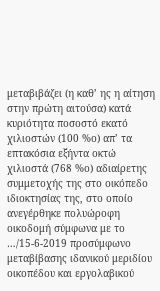μεταβιβάζει (η καθ’ ης η αίτηση στην πρώτη αιτούσα) κατά κυριότητα ποσοστό εκατό χιλιοστών (100 %ο) απ’ τα επτακόσια εξήντα οκτώ χιλιοστά (768 %ο) αδιαίρετης συμμετοχής της στο οικόπεδο ιδιοκτησίας της, στο οποίο ανεγέρθηκε πολυώροφη οικοδομή σύμφωνα με το …/15-6-2019 προσύμφωνο μεταβίβασης ιδανικού μεριδίου οικοπέδου και εργολαβικού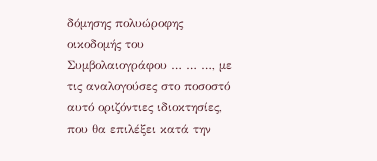δόμησης πολυώροφης οικοδομής του Συμβολαιογράφου … … …, με τις αναλογούσες στο ποσοστό αυτό οριζόντιες ιδιοκτησίες, που θα επιλέξει κατά την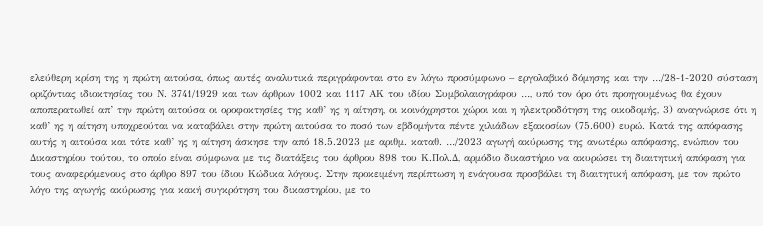ελεύθερη κρίση της η πρώτη αιτούσα, όπως αυτές αναλυτικά περιγράφονται στο εν λόγω προσύμφωνο – εργολαβικό δόμησης και την …/28-1-2020 σύσταση οριζόντιας ιδιοκτησίας του Ν. 3741/1929 και των άρθρων 1002 και 1117 ΑΚ του ιδίου Συμβολαιογράφου …, υπό τον όρο ότι προηγουμένως θα έχουν αποπερατωθεί απ’ την πρώτη αιτούσα οι οροφοκτησίες της καθ’ ης η αίτηση, οι κοινόχρηστοι χώροι και η ηλεκτροδότηση της οικοδομής, 3) αναγνώρισε ότι η καθ’ ης η αίτηση υποχρεούται να καταβάλει στην πρώτη αιτούσα το ποσό των εβδομήντα πέντε χιλιάδων εξακοσίων (75.600) ευρώ. Κατά της απόφασης αυτής η αιτούσα και τότε καθ’ ης η αίτηση άσκησε την από 18.5.2023 με αριθμ. καταθ. …/2023 αγωγή ακύρωσης της ανωτέρω απόφασης, ενώπιον του Δικαστηρίου τούτου, το οποίο είναι σύμφωνα με τις διατάξεις του άρθρου 898 του Κ.Πολ.Δ, αρμόδιο δικαστήριο να ακυρώσει τη διαιτητική απόφαση για τους αναφερόμενους στο άρθρο 897 του ίδιου Κώδικα λόγους. Στην προκειμένη περίπτωση η ενάγουσα προσβάλει τη διαιτητική απόφαση, με τον πρώτο λόγο της αγωγής ακύρωσης για κακή συγκρότηση του δικαστηρίου, με το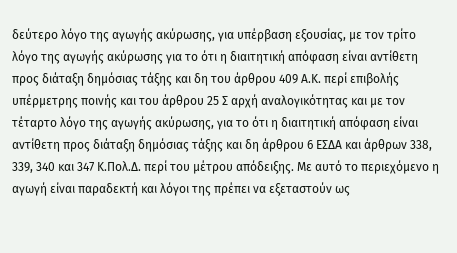δεύτερο λόγο της αγωγής ακύρωσης, για υπέρβαση εξουσίας, με τον τρίτο λόγο της αγωγής ακύρωσης για το ότι η διαιτητική απόφαση είναι αντίθετη προς διάταξη δημόσιας τάξης και δη του άρθρου 409 Α.Κ. περί επιβολής υπέρμετρης ποινής και του άρθρου 25 Σ αρχή αναλογικότητας και με τον τέταρτο λόγο της αγωγής ακύρωσης, για το ότι η διαιτητική απόφαση είναι αντίθετη προς διάταξη δημόσιας τάξης και δη άρθρου 6 ΕΣΔΑ και άρθρων 338, 339, 340 και 347 Κ.Πολ.Δ. περί του μέτρου απόδειξης. Με αυτό το περιεχόμενο η αγωγή είναι παραδεκτή και λόγοι της πρέπει να εξεταστούν ως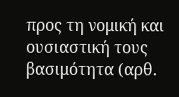προς τη νομική και ουσιαστική τους βασιμότητα (αρθ.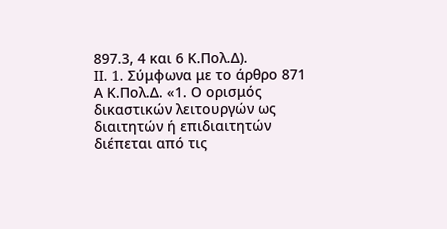897.3, 4 και 6 Κ.Πολ.Δ).
II. 1. Σύμφωνα με το άρθρο 871 Α Κ.Πολ.Δ. «1. Ο ορισμός δικαστικών λειτουργών ως διαιτητών ή επιδιαιτητών διέπεται από τις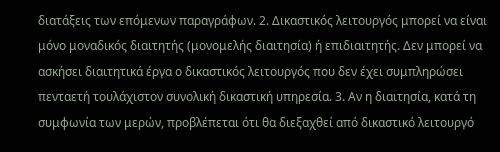διατάξεις των επόμενων παραγράφων. 2. Δικαστικός λειτουργός μπορεί να είναι μόνο μοναδικός διαιτητής (μονομελής διαιτησία) ή επιδιαιτητής. Δεν μπορεί να ασκήσει διαιτητικά έργα ο δικαστικός λειτουργός που δεν έχει συμπληρώσει πενταετή τουλάχιστον συνολική δικαστική υπηρεσία. 3. Αν η διαιτησία, κατά τη συμφωνία των μερών, προβλέπεται ότι θα διεξαχθεί από δικαστικό λειτουργό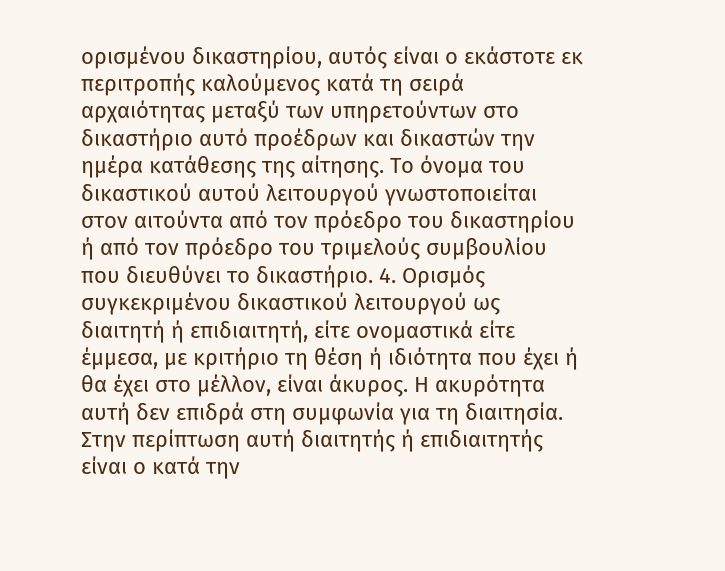ορισμένου δικαστηρίου, αυτός είναι ο εκάστοτε εκ περιτροπής καλούμενος κατά τη σειρά αρχαιότητας μεταξύ των υπηρετούντων στο δικαστήριο αυτό προέδρων και δικαστών την ημέρα κατάθεσης της αίτησης. Το όνομα του δικαστικού αυτού λειτουργού γνωστοποιείται στον αιτούντα από τον πρόεδρο του δικαστηρίου ή από τον πρόεδρο του τριμελούς συμβουλίου που διευθύνει το δικαστήριο. 4. Ορισμός συγκεκριμένου δικαστικού λειτουργού ως διαιτητή ή επιδιαιτητή, είτε ονομαστικά είτε έμμεσα, με κριτήριο τη θέση ή ιδιότητα που έχει ή θα έχει στο μέλλον, είναι άκυρος. Η ακυρότητα αυτή δεν επιδρά στη συμφωνία για τη διαιτησία. Στην περίπτωση αυτή διαιτητής ή επιδιαιτητής είναι ο κατά την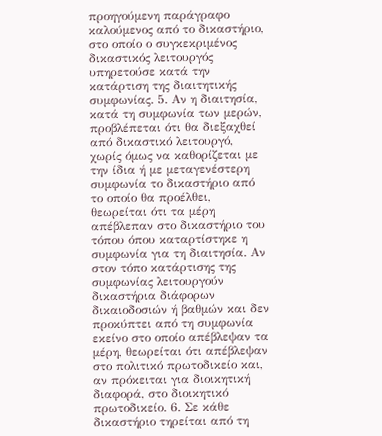προηγούμενη παράγραφο καλούμενος από το δικαστήριο, στο οποίο ο συγκεκριμένος δικαστικός λειτουργός υπηρετούσε κατά την κατάρτιση της διαιτητικής συμφωνίας. 5. Αν η διαιτησία, κατά τη συμφωνία των μερών, προβλέπεται ότι θα διεξαχθεί από δικαστικό λειτουργό, χωρίς όμως να καθορίζεται με την ίδια ή με μεταγενέστερη συμφωνία το δικαστήριο από το οποίο θα προέλθει, θεωρείται ότι τα μέρη απέβλεπαν στο δικαστήριο του τόπου όπου καταρτίστηκε η συμφωνία για τη διαιτησία. Αν στον τόπο κατάρτισης της συμφωνίας λειτουργούν δικαστήρια διάφορων δικαιοδοσιών ή βαθμών και δεν προκύπτει από τη συμφωνία εκείνο στο οποίο απέβλεψαν τα μέρη, θεωρείται ότι απέβλεψαν στο πολιτικό πρωτοδικείο και, αν πρόκειται για διοικητική διαφορά, στο διοικητικό πρωτοδικείο. 6. Σε κάθε δικαστήριο τηρείται από τη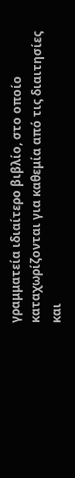γραμματεία ιδιαίτερο βιβλίο, στο οποίο καταχωρίζονται για καθεμία από τις διαιτησίες και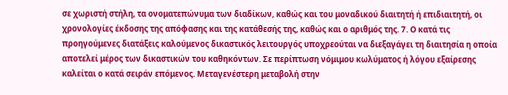σε χωριστή στήλη, τα ονοματεπώνυμα των διαδίκων, καθώς και του μοναδικού διαιτητή ή επιδιαιτητή, οι χρονολογίες έκδοσης της απόφασης και της κατάθεσής της, καθώς και ο αριθμός της. 7. Ο κατά τις προηγούμενες διατάξεις καλούμενος δικαστικός λειτουργός υποχρεούται να διεξαγάγει τη διαιτησία η οποία αποτελεί μέρος των δικαστικών του καθηκόντων. Σε περίπτωση νόμιμου κωλύματος ή λόγου εξαίρεσης καλείται ο κατά σειράν επόμενος. Μεταγενέστερη μεταβολή στην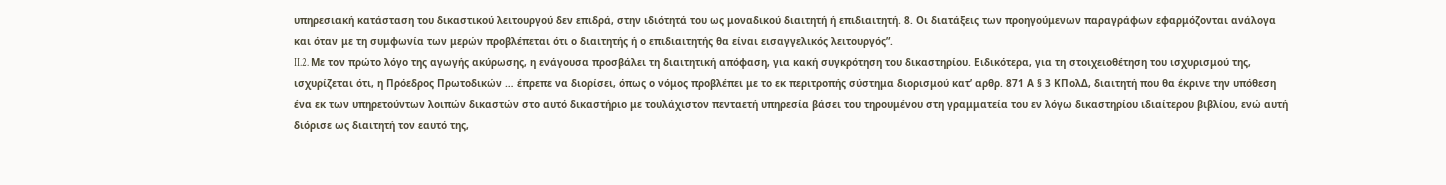υπηρεσιακή κατάσταση του δικαστικού λειτουργού δεν επιδρά, στην ιδιότητά του ως μοναδικού διαιτητή ή επιδιαιτητή. 8. Οι διατάξεις των προηγούμενων παραγράφων εφαρμόζονται ανάλογα και όταν με τη συμφωνία των μερών προβλέπεται ότι ο διαιτητής ή ο επιδιαιτητής θα είναι εισαγγελικός λειτουργός”.
II.2. Με τον πρώτο λόγο της αγωγής ακύρωσης, η ενάγουσα προσβάλει τη διαιτητική απόφαση, για κακή συγκρότηση του δικαστηρίου. Ειδικότερα, για τη στοιχειοθέτηση του ισχυρισμού της, ισχυρίζεται ότι, η Πρόεδρος Πρωτοδικών … έπρεπε να διορίσει, όπως ο νόμος προβλέπει με το εκ περιτροπής σύστημα διορισμού κατ’ αρθρ. 871 Α § 3 ΚΠολΔ, διαιτητή που θα έκρινε την υπόθεση ένα εκ των υπηρετούντων λοιπών δικαστών στο αυτό δικαστήριο με τουλάχιστον πενταετή υπηρεσία βάσει του τηρουμένου στη γραμματεία του εν λόγω δικαστηρίου ιδιαίτερου βιβλίου, ενώ αυτή διόρισε ως διαιτητή τον εαυτό της,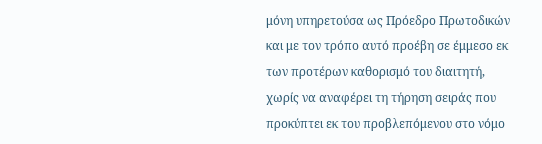μόνη υπηρετούσα ως Πρόεδρο Πρωτοδικών και με τον τρόπο αυτό προέβη σε έμμεσο εκ των προτέρων καθορισμό του διαιτητή, χωρίς να αναφέρει τη τήρηση σειράς που προκύπτει εκ του προβλεπόμενου στο νόμο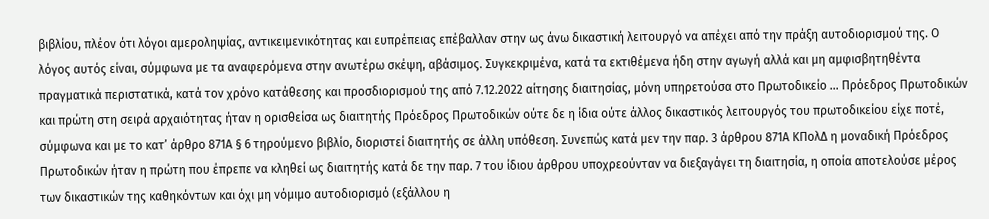βιβλίου, πλέον ότι λόγοι αμεροληψίας, αντικειμενικότητας και ευπρέπειας επέβαλλαν στην ως άνω δικαστική λειτουργό να απέχει από την πράξη αυτοδιορισμού της. Ο λόγος αυτός είναι, σύμφωνα με τα αναφερόμενα στην ανωτέρω σκέψη, αβάσιμος. Συγκεκριμένα, κατά τα εκτιθέμενα ήδη στην αγωγή αλλά και μη αμφισβητηθέντα πραγματικά περιστατικά, κατά τον χρόνο κατάθεσης και προσδιορισμού της από 7.12.2022 αίτησης διαιτησίας, μόνη υπηρετούσα στο Πρωτοδικείο … Πρόεδρος Πρωτοδικών και πρώτη στη σειρά αρχαιότητας ήταν η ορισθείσα ως διαιτητής Πρόεδρος Πρωτοδικών ούτε δε η ίδια ούτε άλλος δικαστικός λειτουργός του πρωτοδικείου είχε ποτέ, σύμφωνα και με το κατ’ άρθρο 871Α § 6 τηρούμενο βιβλίο, διοριστεί διαιτητής σε άλλη υπόθεση. Συνεπώς κατά μεν την παρ. 3 άρθρου 871Α ΚΠολΔ η μοναδική Πρόεδρος Πρωτοδικών ήταν η πρώτη που έπρεπε να κληθεί ως διαιτητής κατά δε την παρ. 7 του ίδιου άρθρου υποχρεούνταν να διεξαγάγει τη διαιτησία, η οποία αποτελούσε μέρος των δικαστικών της καθηκόντων και όχι μη νόμιμο αυτοδιορισμό (εξάλλου η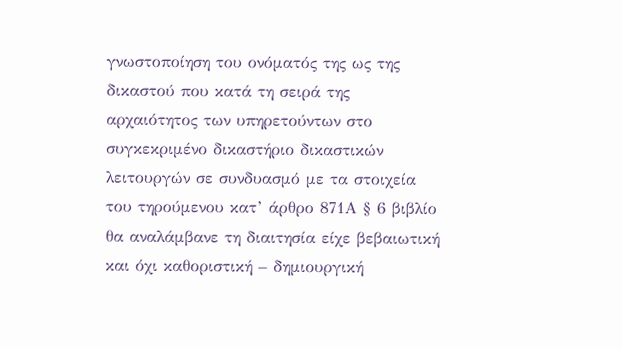γνωστοποίηση του ονόματός της ως της δικαστού που κατά τη σειρά της αρχαιότητος των υπηρετούντων στο συγκεκριμένο δικαστήριο δικαστικών λειτουργών σε συνδυασμό με τα στοιχεία του τηρούμενου κατ’ άρθρο 871Α § 6 βιβλίο θα αναλάμβανε τη διαιτησία είχε βεβαιωτική και όχι καθοριστική – δημιουργική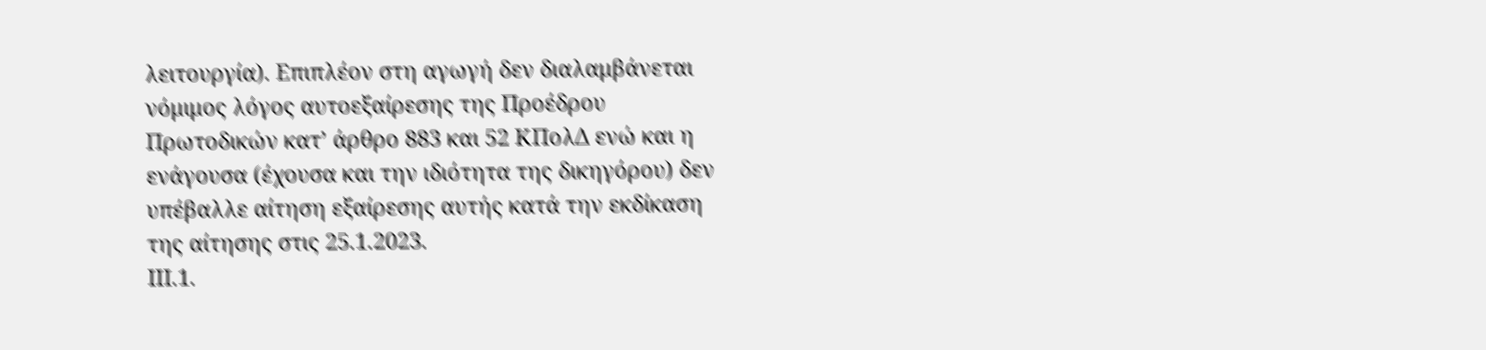λειτουργία). Επιπλέον στη αγωγή δεν διαλαμβάνεται νόμιμος λόγος αυτοεξαίρεσης της Προέδρου Πρωτοδικών κατ’ άρθρο 883 και 52 ΚΠολΔ ενώ και η ενάγουσα (έχουσα και την ιδιότητα της δικηγόρου) δεν υπέβαλλε αίτηση εξαίρεσης αυτής κατά την εκδίκαση της αίτησης στις 25.1.2023.
ΙΙΙ.1.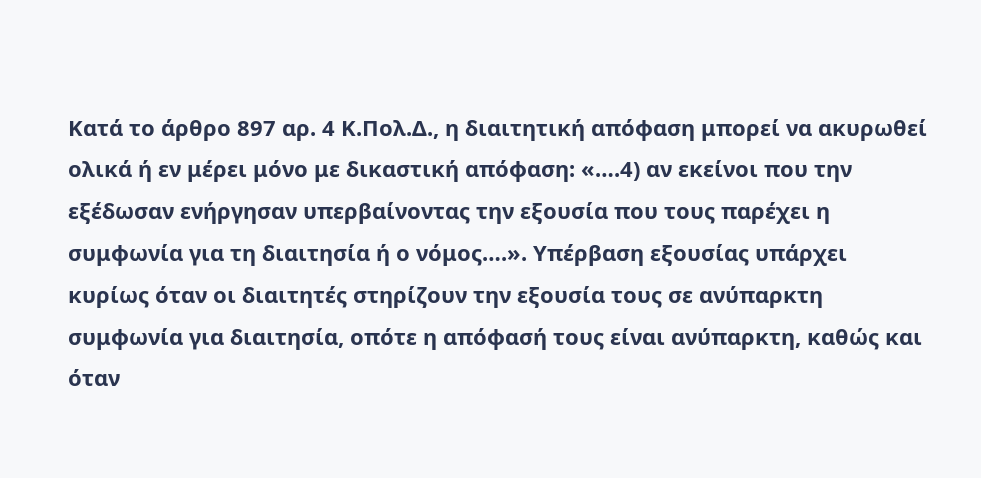Κατά το άρθρο 897 αρ. 4 Κ.Πολ.Δ., η διαιτητική απόφαση μπορεί να ακυρωθεί ολικά ή εν μέρει μόνο με δικαστική απόφαση: «….4) αν εκείνοι που την εξέδωσαν ενήργησαν υπερβαίνοντας την εξουσία που τους παρέχει η συμφωνία για τη διαιτησία ή ο νόμος….». Υπέρβαση εξουσίας υπάρχει κυρίως όταν οι διαιτητές στηρίζουν την εξουσία τους σε ανύπαρκτη συμφωνία για διαιτησία, οπότε η απόφασή τους είναι ανύπαρκτη, καθώς και όταν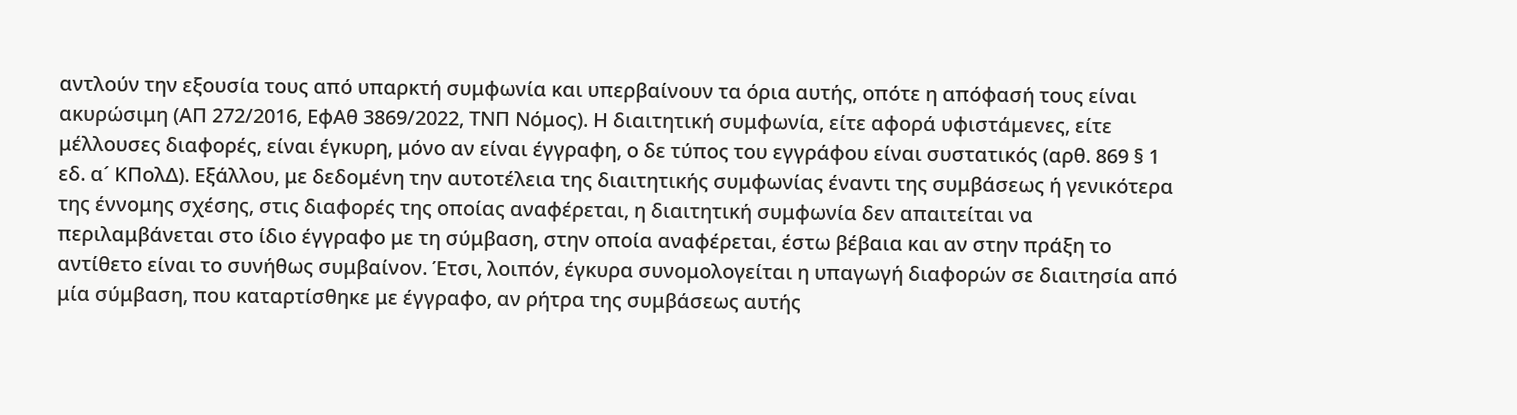αντλούν την εξουσία τους από υπαρκτή συμφωνία και υπερβαίνουν τα όρια αυτής, οπότε η απόφασή τους είναι ακυρώσιμη (ΑΠ 272/2016, ΕφΑθ 3869/2022, ΤΝΠ Νόμος). Η διαιτητική συμφωνία, είτε αφορά υφιστάμενες, είτε μέλλουσες διαφορές, είναι έγκυρη, μόνο αν είναι έγγραφη, ο δε τύπος του εγγράφου είναι συστατικός (αρθ. 869 § 1 εδ. α´ ΚΠολΔ). Εξάλλου, με δεδομένη την αυτοτέλεια της διαιτητικής συμφωνίας έναντι της συμβάσεως ή γενικότερα της έννομης σχέσης, στις διαφορές της οποίας αναφέρεται, η διαιτητική συμφωνία δεν απαιτείται να περιλαμβάνεται στο ίδιο έγγραφο με τη σύμβαση, στην οποία αναφέρεται, έστω βέβαια και αν στην πράξη το αντίθετο είναι το συνήθως συμβαίνον. Έτσι, λοιπόν, έγκυρα συνομολογείται η υπαγωγή διαφορών σε διαιτησία από μία σύμβαση, που καταρτίσθηκε με έγγραφο, αν ρήτρα της συμβάσεως αυτής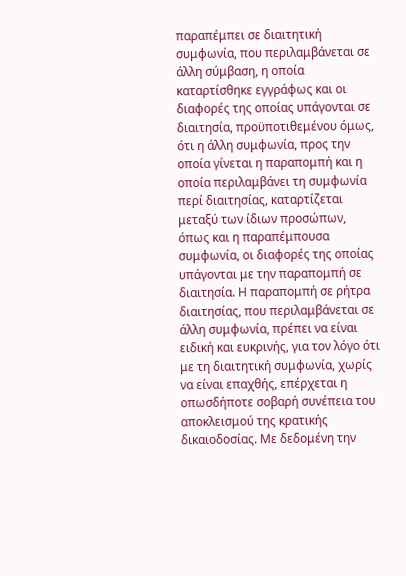παραπέμπει σε διαιτητική συμφωνία, που περιλαμβάνεται σε άλλη σύμβαση, η οποία καταρτίσθηκε εγγράφως και οι διαφορές της οποίας υπάγονται σε διαιτησία, προϋποτιθεμένου όμως, ότι η άλλη συμφωνία, προς την οποία γίνεται η παραπομπή και η οποία περιλαμβάνει τη συμφωνία περί διαιτησίας, καταρτίζεται μεταξύ των ίδιων προσώπων, όπως και η παραπέμπουσα συμφωνία, οι διαφορές της οποίας υπάγονται με την παραπομπή σε διαιτησία. Η παραπομπή σε ρήτρα διαιτησίας, που περιλαμβάνεται σε άλλη συμφωνία, πρέπει να είναι ειδική και ευκρινής, για τον λόγο ότι με τη διαιτητική συμφωνία, χωρίς να είναι επαχθής, επέρχεται η οπωσδήποτε σοβαρή συνέπεια του αποκλεισμού της κρατικής δικαιοδοσίας. Με δεδομένη την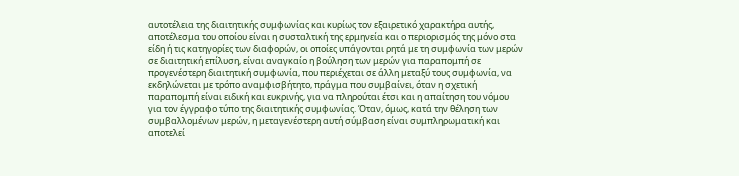αυτοτέλεια της διαιτητικής συμφωνίας και κυρίως τον εξαιρετικό χαρακτήρα αυτής, αποτέλεσμα του οποίου είναι η συσταλτική της ερμηνεία και ο περιορισμός της μόνο στα είδη ή τις κατηγορίες των διαφορών, οι οποίες υπάγονται ρητά με τη συμφωνία των μερών σε διαιτητική επίλυση, είναι αναγκαίο η βούληση των μερών για παραπομπή σε προγενέστερη διαιτητική συμφωνία, που περιέχεται σε άλλη μεταξύ τους συμφωνία, να εκδηλώνεται με τρόπο αναμφισβήτητο, πράγμα που συμβαίνει, όταν η σχετική παραπομπή είναι ειδική και ευκρινής, για να πληρούται έτσι και η απαίτηση του νόμου για τον έγγραφο τύπο της διαιτητικής συμφωνίας. Όταν, όμως, κατά την θέληση των συμβαλλομένων μερών, η μεταγενέστερη αυτή σύμβαση είναι συμπληρωματική και αποτελεί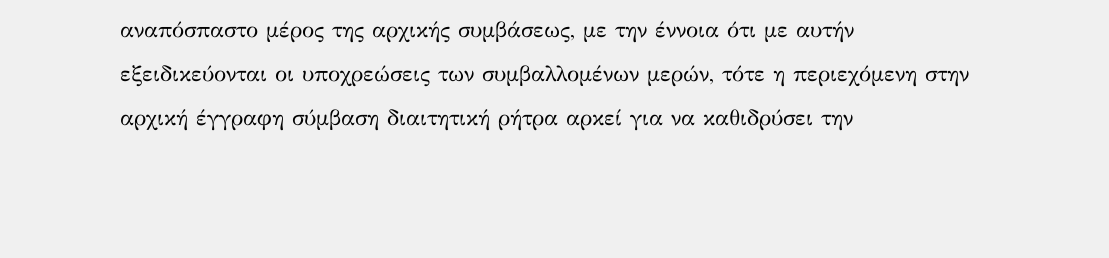αναπόσπαστο μέρος της αρχικής συμβάσεως, με την έννοια ότι με αυτήν εξειδικεύονται οι υποχρεώσεις των συμβαλλομένων μερών, τότε η περιεχόμενη στην αρχική έγγραφη σύμβαση διαιτητική ρήτρα αρκεί για να καθιδρύσει την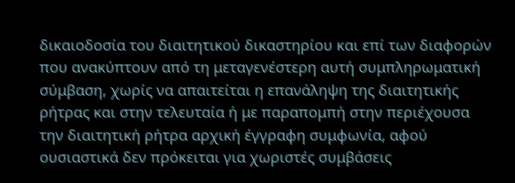δικαιοδοσία του διαιτητικού δικαστηρίου και επί των διαφορών που ανακύπτουν από τη μεταγενέστερη αυτή συμπληρωματική σύμβαση, χωρίς να απαιτείται η επανάληψη της διαιτητικής ρήτρας και στην τελευταία ή με παραπομπή στην περιέχουσα την διαιτητική ρήτρα αρχική έγγραφη συμφωνία, αφού ουσιαστικά δεν πρόκειται για χωριστές συμβάσεις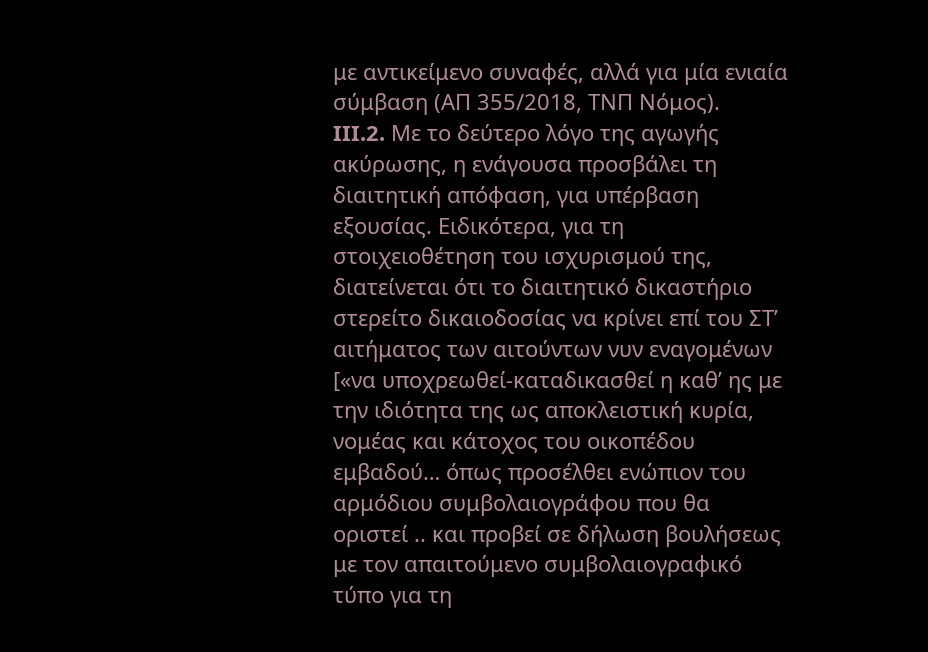με αντικείμενο συναφές, αλλά για μία ενιαία σύμβαση (ΑΠ 355/2018, ΤΝΠ Νόμος).
III.2. Με το δεύτερο λόγο της αγωγής ακύρωσης, η ενάγουσα προσβάλει τη διαιτητική απόφαση, για υπέρβαση εξουσίας. Ειδικότερα, για τη στοιχειοθέτηση του ισχυρισμού της, διατείνεται ότι το διαιτητικό δικαστήριο στερείτο δικαιοδοσίας να κρίνει επί του ΣΤ’ αιτήματος των αιτούντων νυν εναγομένων [«να υποχρεωθεί-καταδικασθεί η καθ’ ης με την ιδιότητα της ως αποκλειστική κυρία, νομέας και κάτοχος του οικοπέδου εμβαδού… όπως προσέλθει ενώπιον του αρμόδιου συμβολαιογράφου που θα οριστεί .. και προβεί σε δήλωση βουλήσεως με τον απαιτούμενο συμβολαιογραφικό τύπο για τη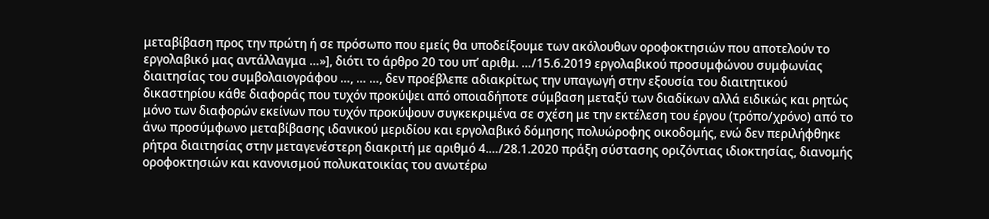μεταβίβαση προς την πρώτη ή σε πρόσωπο που εμείς θα υποδείξουμε των ακόλουθων οροφοκτησιών που αποτελούν το εργολαβικό μας αντάλλαγμα …»], διότι το άρθρο 20 του υπ’ αριθμ. …/15.6.2019 εργολαβικού προσυμφώνου συμφωνίας διαιτησίας του συμβολαιογράφου …, … …, δεν προέβλεπε αδιακρίτως την υπαγωγή στην εξουσία του διαιτητικού δικαστηρίου κάθε διαφοράς που τυχόν προκύψει από οποιαδήποτε σύμβαση μεταξύ των διαδίκων αλλά ειδικώς και ρητώς μόνο των διαφορών εκείνων που τυχόν προκύψουν συγκεκριμένα σε σχέση με την εκτέλεση του έργου (τρόπο/χρόνο) από το άνω προσύμφωνο μεταβίβασης ιδανικού μεριδίου και εργολαβικό δόμησης πολυώροφης οικοδομής, ενώ δεν περιλήφθηκε ρήτρα διαιτησίας στην μεταγενέστερη διακριτή με αριθμό 4.…/28.1.2020 πράξη σύστασης οριζόντιας ιδιοκτησίας, διανομής οροφοκτησιών και κανονισμού πολυκατοικίας του ανωτέρω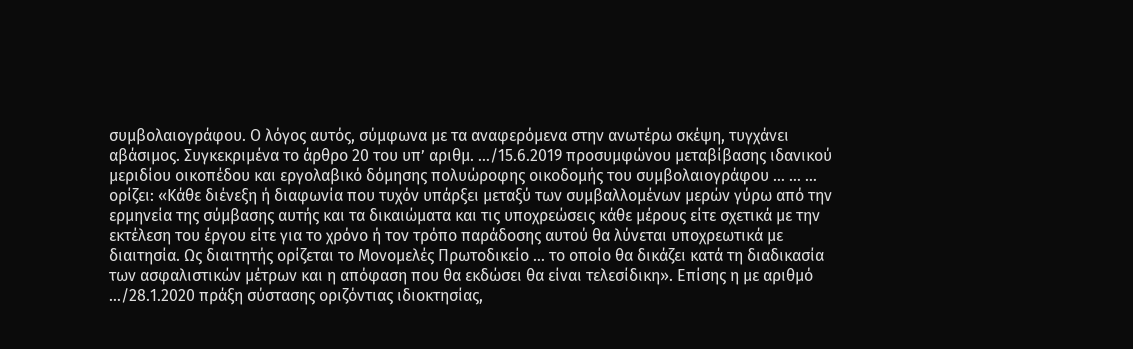συμβολαιογράφου. Ο λόγος αυτός, σύμφωνα με τα αναφερόμενα στην ανωτέρω σκέψη, τυγχάνει αβάσιμος. Συγκεκριμένα το άρθρο 20 του υπ’ αριθμ. …/15.6.2019 προσυμφώνου μεταβίβασης ιδανικού μεριδίου οικοπέδου και εργολαβικό δόμησης πολυώροφης οικοδομής του συμβολαιογράφου … … … ορίζει: «Κάθε διένεξη ή διαφωνία που τυχόν υπάρξει μεταξύ των συμβαλλομένων μερών γύρω από την ερμηνεία της σύμβασης αυτής και τα δικαιώματα και τις υποχρεώσεις κάθε μέρους είτε σχετικά με την εκτέλεση του έργου είτε για το χρόνο ή τον τρόπο παράδοσης αυτού θα λύνεται υποχρεωτικά με διαιτησία. Ως διαιτητής ορίζεται το Μονομελές Πρωτοδικείο … το οποίο θα δικάζει κατά τη διαδικασία των ασφαλιστικών μέτρων και η απόφαση που θα εκδώσει θα είναι τελεσίδικη». Επίσης η με αριθμό …/28.1.2020 πράξη σύστασης οριζόντιας ιδιοκτησίας,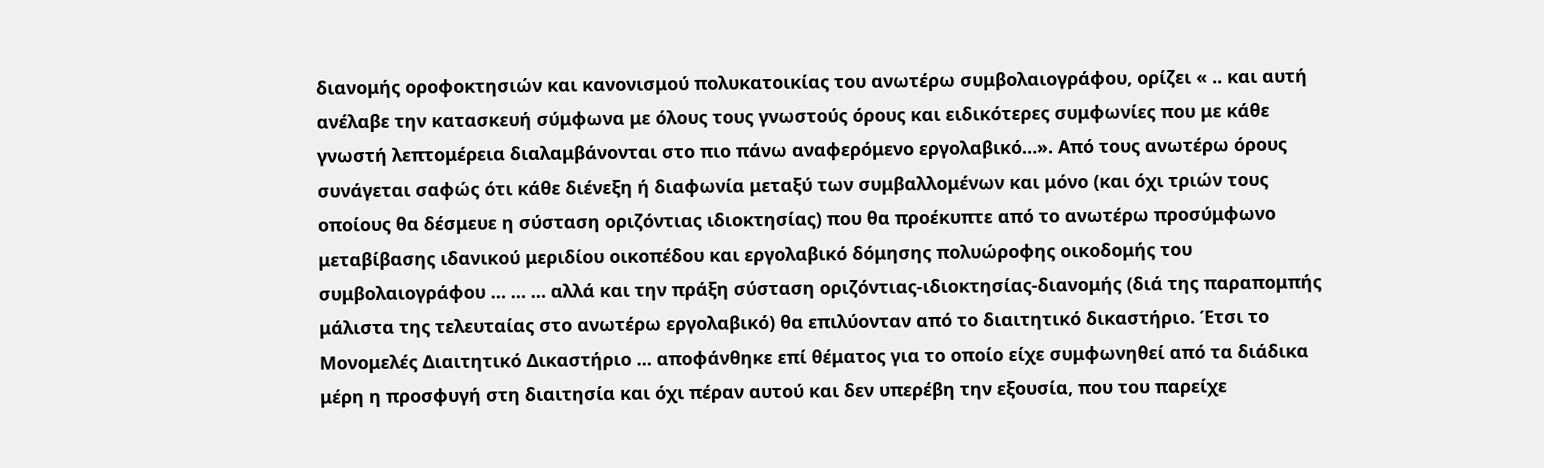διανομής οροφοκτησιών και κανονισμού πολυκατοικίας του ανωτέρω συμβολαιογράφου, ορίζει « .. και αυτή ανέλαβε την κατασκευή σύμφωνα με όλους τους γνωστούς όρους και ειδικότερες συμφωνίες που με κάθε γνωστή λεπτομέρεια διαλαμβάνονται στο πιο πάνω αναφερόμενο εργολαβικό…». Από τους ανωτέρω όρους συνάγεται σαφώς ότι κάθε διένεξη ή διαφωνία μεταξύ των συμβαλλομένων και μόνο (και όχι τριών τους οποίους θα δέσμευε η σύσταση οριζόντιας ιδιοκτησίας) που θα προέκυπτε από το ανωτέρω προσύμφωνο μεταβίβασης ιδανικού μεριδίου οικοπέδου και εργολαβικό δόμησης πολυώροφης οικοδομής του συμβολαιογράφου … … … αλλά και την πράξη σύσταση οριζόντιας-ιδιοκτησίας-διανομής (διά της παραπομπής μάλιστα της τελευταίας στο ανωτέρω εργολαβικό) θα επιλύονταν από το διαιτητικό δικαστήριο. Έτσι το Μονομελές Διαιτητικό Δικαστήριο … αποφάνθηκε επί θέματος για το οποίο είχε συμφωνηθεί από τα διάδικα μέρη η προσφυγή στη διαιτησία και όχι πέραν αυτού και δεν υπερέβη την εξουσία, που του παρείχε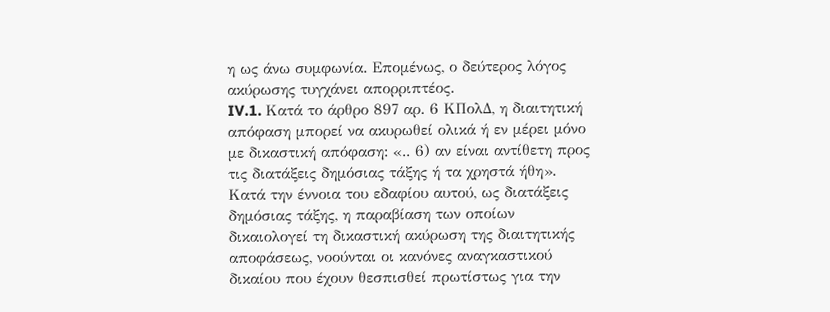η ως άνω συμφωνία. Επομένως, ο δεύτερος λόγος ακύρωσης τυγχάνει απορριπτέος.
IV.1. Κατά το άρθρο 897 αρ. 6 ΚΠολΔ, η διαιτητική απόφαση μπορεί να ακυρωθεί ολικά ή εν μέρει μόνο με δικαστική απόφαση: «.. 6) αν είναι αντίθετη προς τις διατάξεις δημόσιας τάξης ή τα χρηστά ήθη». Κατά την έννοια του εδαφίου αυτού, ως διατάξεις δημόσιας τάξης, η παραβίαση των οποίων δικαιολογεί τη δικαστική ακύρωση της διαιτητικής αποφάσεως, νοούνται οι κανόνες αναγκαστικού δικαίου που έχουν θεσπισθεί πρωτίστως για την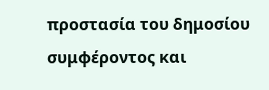προστασία του δημοσίου συμφέροντος και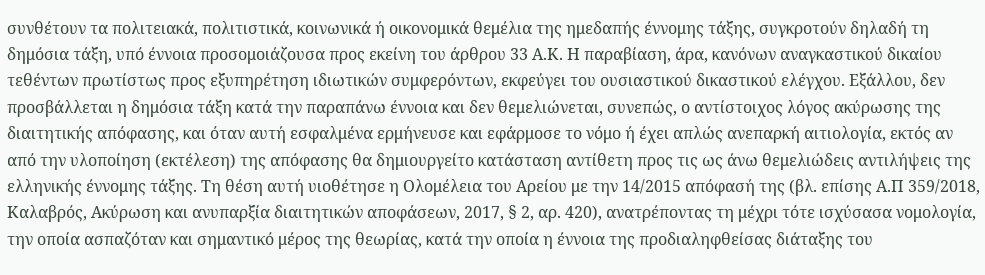συνθέτουν τα πολιτειακά, πολιτιστικά, κοινωνικά ή οικονομικά θεμέλια της ημεδαπής έννομης τάξης, συγκροτούν δηλαδή τη δημόσια τάξη, υπό έννοια προσομοιάζουσα προς εκείνη του άρθρου 33 Α.Κ. Η παραβίαση, άρα, κανόνων αναγκαστικού δικαίου τεθέντων πρωτίστως προς εξυπηρέτηση ιδιωτικών συμφερόντων, εκφεύγει του ουσιαστικού δικαστικού ελέγχου. Εξάλλου, δεν προσβάλλεται η δημόσια τάξη κατά την παραπάνω έννοια και δεν θεμελιώνεται, συνεπώς, ο αντίστοιχος λόγος ακύρωσης της διαιτητικής απόφασης, και όταν αυτή εσφαλμένα ερμήνευσε και εφάρμοσε το νόμο ή έχει απλώς ανεπαρκή αιτιολογία, εκτός αν από την υλοποίηση (εκτέλεση) της απόφασης θα δημιουργείτο κατάσταση αντίθετη προς τις ως άνω θεμελιώδεις αντιλήψεις της ελληνικής έννομης τάξης. Τη θέση αυτή υιοθέτησε η Ολομέλεια του Αρείου με την 14/2015 απόφασή της (βλ. επίσης Α.Π 359/2018, Καλαβρός, Ακύρωση και ανυπαρξία διαιτητικών αποφάσεων, 2017, § 2, αρ. 420), ανατρέποντας τη μέχρι τότε ισχύσασα νομολογία, την οποία ασπαζόταν και σημαντικό μέρος της θεωρίας, κατά την οποία η έννοια της προδιαληφθείσας διάταξης του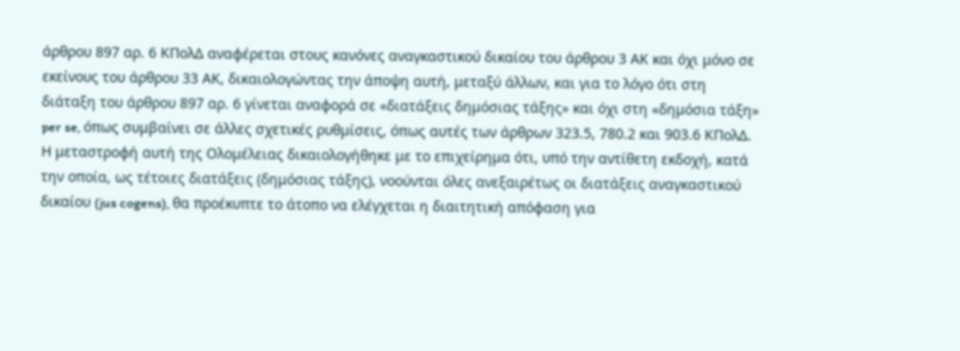άρθρου 897 αρ. 6 ΚΠολΔ αναφέρεται στους κανόνες αναγκαστικού δικαίου του άρθρου 3 ΑΚ και όχι μόνο σε εκείνους του άρθρου 33 ΑΚ, δικαιολογώντας την άποψη αυτή, μεταξύ άλλων, και για το λόγο ότι στη διάταξη του άρθρου 897 αρ. 6 γίνεται αναφορά σε «διατάξεις δημόσιας τάξης» και όχι στη «δημόσια τάξη» per se, όπως συμβαίνει σε άλλες σχετικές ρυθμίσεις, όπως αυτές των άρθρων 323.5, 780.2 και 903.6 ΚΠολΔ. Η μεταστροφή αυτή της Ολομέλειας δικαιολογήθηκε με το επιχείρημα ότι, υπό την αντίθετη εκδοχή, κατά την οποία, ως τέτοιες διατάξεις (δημόσιας τάξης), νοούνται όλες ανεξαιρέτως οι διατάξεις αναγκαστικού δικαίου (jus cogens), θα προέκυπτε το άτοπο να ελέγχεται η διαιτητική απόφαση για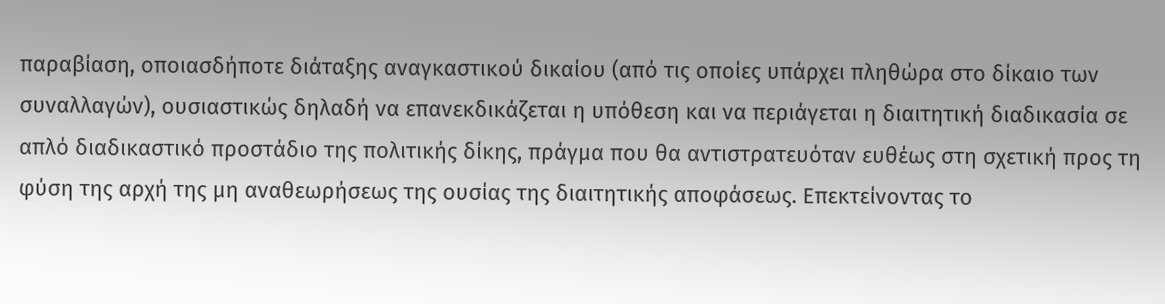παραβίαση, οποιασδήποτε διάταξης αναγκαστικού δικαίου (από τις οποίες υπάρχει πληθώρα στο δίκαιο των συναλλαγών), ουσιαστικώς δηλαδή να επανεκδικάζεται η υπόθεση και να περιάγεται η διαιτητική διαδικασία σε απλό διαδικαστικό προστάδιο της πολιτικής δίκης, πράγμα που θα αντιστρατευόταν ευθέως στη σχετική προς τη φύση της αρχή της μη αναθεωρήσεως της ουσίας της διαιτητικής αποφάσεως. Επεκτείνοντας το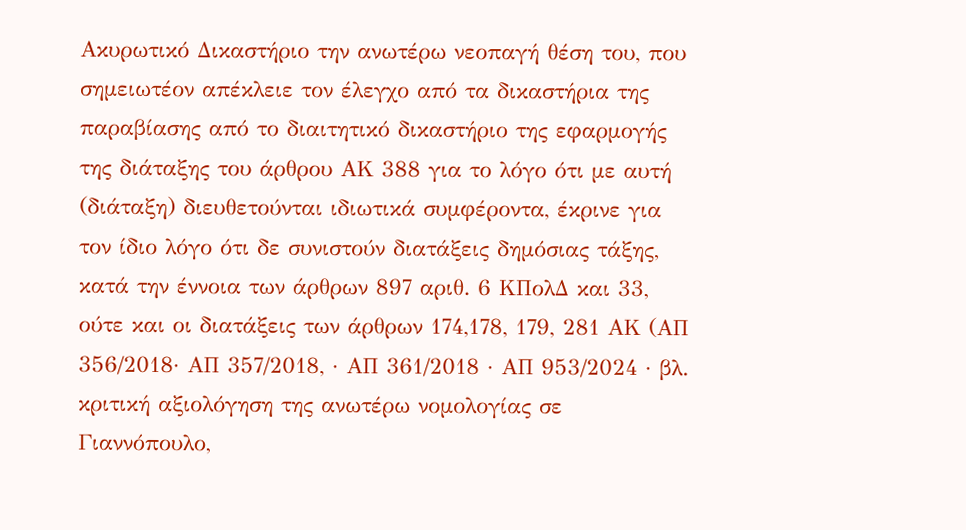Ακυρωτικό Δικαστήριο την ανωτέρω νεοπαγή θέση του, που σημειωτέον απέκλειε τον έλεγχο από τα δικαστήρια της παραβίασης από το διαιτητικό δικαστήριο της εφαρμογής της διάταξης του άρθρου ΑΚ 388 για το λόγο ότι με αυτή (διάταξη) διευθετούνται ιδιωτικά συμφέροντα, έκρινε για τον ίδιο λόγο ότι δε συνιστούν διατάξεις δημόσιας τάξης, κατά την έννοια των άρθρων 897 αριθ. 6 ΚΠολΔ και 33, ούτε και οι διατάξεις των άρθρων 174,178, 179, 281 ΑΚ (ΑΠ 356/2018· ΑΠ 357/2018, · ΑΠ 361/2018 · ΑΠ 953/2024 · βλ. κριτική αξιολόγηση της ανωτέρω νομολογίας σε Γιαννόπουλο,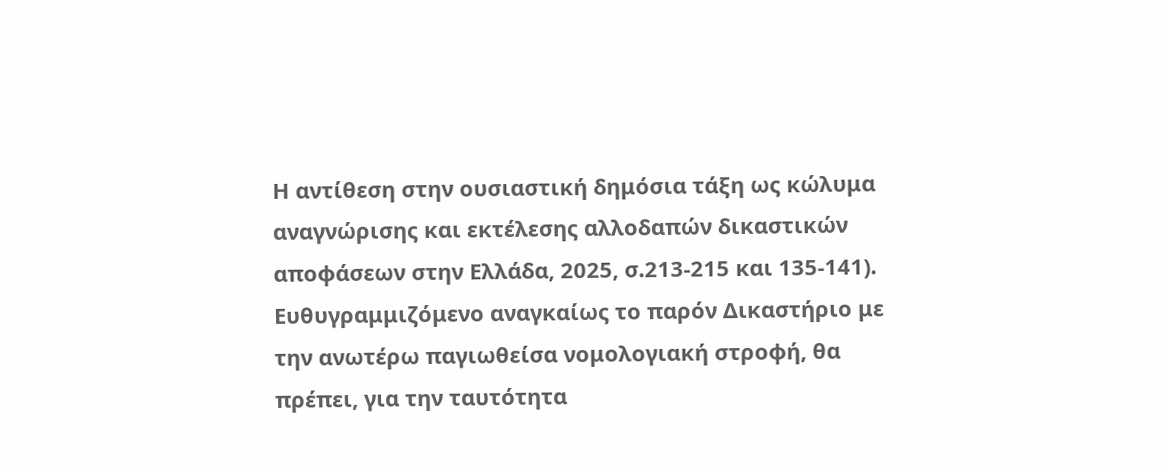Η αντίθεση στην ουσιαστική δημόσια τάξη ως κώλυμα αναγνώρισης και εκτέλεσης αλλοδαπών δικαστικών αποφάσεων στην Ελλάδα, 2025, σ.213-215 και 135-141). Ευθυγραμμιζόμενο αναγκαίως το παρόν Δικαστήριο με την ανωτέρω παγιωθείσα νομολογιακή στροφή, θα πρέπει, για την ταυτότητα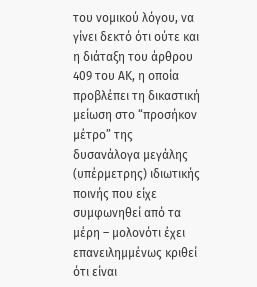του νομικού λόγου, να γίνει δεκτό ότι ούτε και η διάταξη του άρθρου 409 του ΑΚ, η οποία προβλέπει τη δικαστική μείωση στο “προσήκον μέτρο” της δυσανάλογα μεγάλης (υπέρμετρης) ιδιωτικής ποινής που είχε συμφωνηθεί από τα μέρη – μολονότι έχει επανειλημμένως κριθεί ότι είναι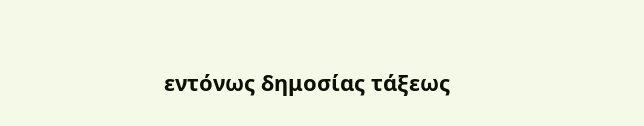εντόνως δημοσίας τάξεως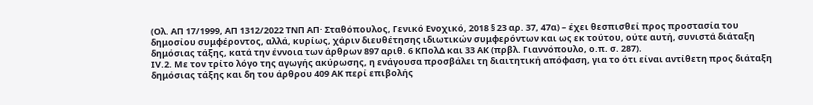(Ολ. ΑΠ 17/1999, ΑΠ 1312/2022 ΤΝΠ ΑΠ· Σταθόπουλος, Γενικό Ενοχικό, 2018 § 23 αρ. 37, 47α) – έχει θεσπισθεί προς προστασία του δημοσίου συμφέροντος, αλλά, κυρίως, χάριν διευθέτησης ιδιωτικών συμφερόντων και ως εκ τούτου, ούτε αυτή, συνιστά διάταξη δημόσιας τάξης, κατά την έννοια των άρθρων 897 αριθ. 6 ΚΠολΔ και 33 ΑΚ (πρβλ. Γιαννόπουλο, ο.π. σ. 287).
ΙV.2. Με τον τρίτο λόγο της αγωγής ακύρωσης, η ενάγουσα προσβάλει τη διαιτητική απόφαση, για το ότι είναι αντίθετη προς διάταξη δημόσιας τάξης και δη του άρθρου 409 ΑΚ περί επιβολής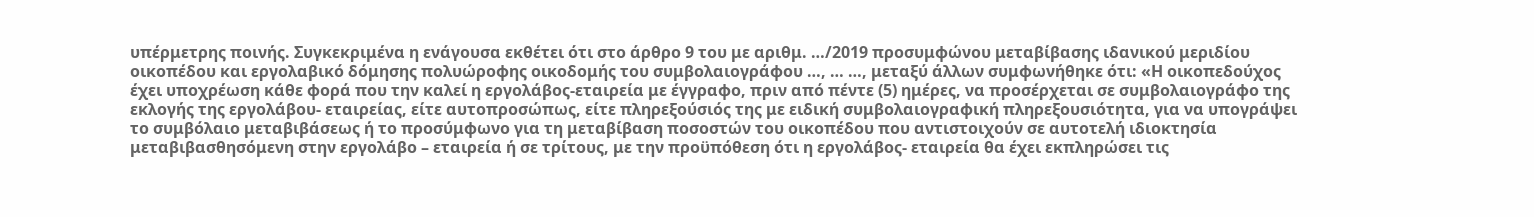υπέρμετρης ποινής. Συγκεκριμένα η ενάγουσα εκθέτει ότι στο άρθρο 9 του με αριθμ. …/2019 προσυμφώνου μεταβίβασης ιδανικού μεριδίου οικοπέδου και εργολαβικό δόμησης πολυώροφης οικοδομής του συμβολαιογράφου …, … …, μεταξύ άλλων συμφωνήθηκε ότι: «Η οικοπεδούχος έχει υποχρέωση κάθε φορά που την καλεί η εργολάβος-εταιρεία με έγγραφο, πριν από πέντε (5) ημέρες, να προσέρχεται σε συμβολαιογράφο της εκλογής της εργολάβου- εταιρείας, είτε αυτοπροσώπως, είτε πληρεξούσιός της με ειδική συμβολαιογραφική πληρεξουσιότητα, για να υπογράψει το συμβόλαιο μεταβιβάσεως ή το προσύμφωνο για τη μεταβίβαση ποσοστών του οικοπέδου που αντιστοιχούν σε αυτοτελή ιδιοκτησία μεταβιβασθησόμενη στην εργολάβο – εταιρεία ή σε τρίτους, με την προϋπόθεση ότι η εργολάβος- εταιρεία θα έχει εκπληρώσει τις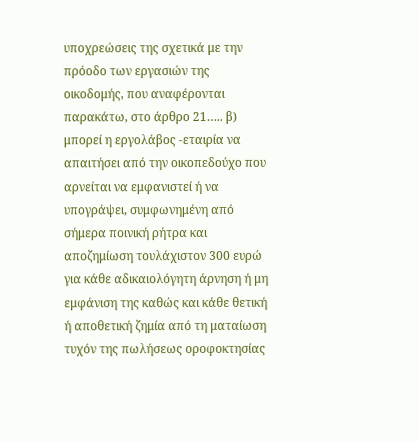υποχρεώσεις της σχετικά με την πρόοδο των εργασιών της οικοδομής, που αναφέρονται παρακάτω, στο άρθρο 21….. β) μπορεί η εργολάβος -εταιρία να απαιτήσει από την οικοπεδούχο που αρνείται να εμφανιστεί ή να υπογράψει, συμφωνημένη από σήμερα ποινική ρήτρα και αποζημίωση τουλάχιστον 300 ευρώ για κάθε αδικαιολόγητη άρνηση ή μη εμφάνιση της καθώς και κάθε θετική ή αποθετική ζημία από τη ματαίωση τυχόν της πωλήσεως οροφοκτησίας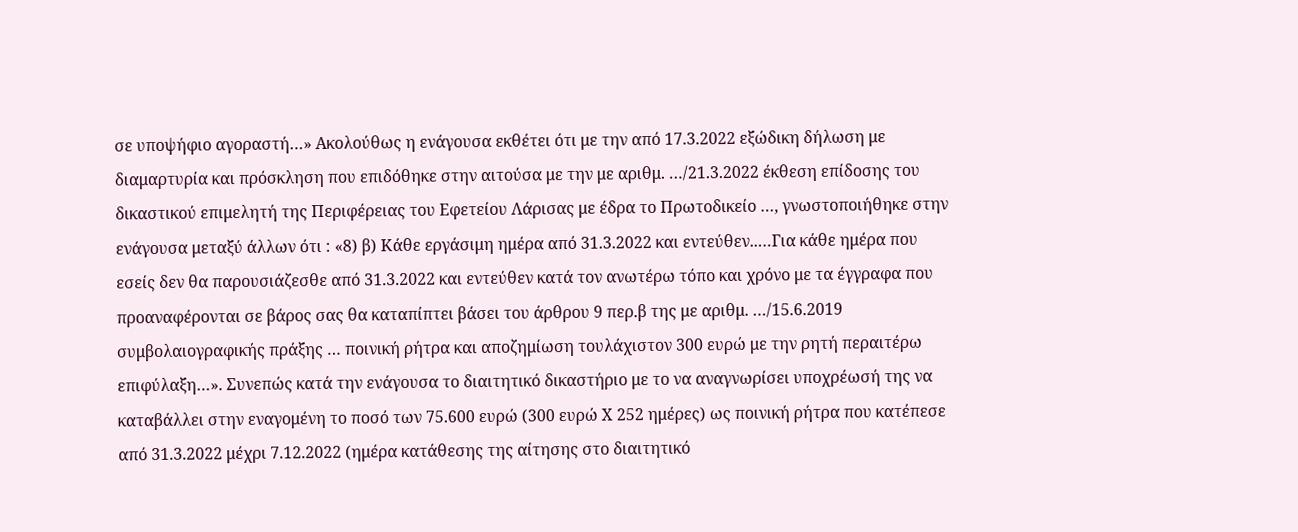σε υποψήφιο αγοραστή…» Ακολούθως η ενάγουσα εκθέτει ότι με την από 17.3.2022 εξώδικη δήλωση με διαμαρτυρία και πρόσκληση που επιδόθηκε στην αιτούσα με την με αριθμ. …/21.3.2022 έκθεση επίδοσης του δικαστικού επιμελητή της Περιφέρειας του Εφετείου Λάρισας με έδρα το Πρωτοδικείο …, γνωστοποιήθηκε στην ενάγουσα μεταξύ άλλων ότι : «8) β) Κάθε εργάσιμη ημέρα από 31.3.2022 και εντεύθεν..…Για κάθε ημέρα που εσείς δεν θα παρουσιάζεσθε από 31.3.2022 και εντεύθεν κατά τον ανωτέρω τόπο και χρόνο με τα έγγραφα που προαναφέρονται σε βάρος σας θα καταπίπτει βάσει του άρθρου 9 περ.β της με αριθμ. …/15.6.2019 συμβολαιογραφικής πράξης … ποινική ρήτρα και αποζημίωση τουλάχιστον 300 ευρώ με την ρητή περαιτέρω επιφύλαξη…». Συνεπώς κατά την ενάγουσα το διαιτητικό δικαστήριο με το να αναγνωρίσει υποχρέωσή της να καταβάλλει στην εναγομένη το ποσό των 75.600 ευρώ (300 ευρώ Χ 252 ημέρες) ως ποινική ρήτρα που κατέπεσε από 31.3.2022 μέχρι 7.12.2022 (ημέρα κατάθεσης της αίτησης στο διαιτητικό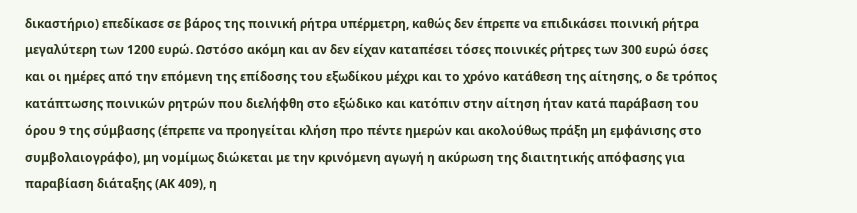δικαστήριο) επεδίκασε σε βάρος της ποινική ρήτρα υπέρμετρη, καθώς δεν έπρεπε να επιδικάσει ποινική ρήτρα μεγαλύτερη των 1200 ευρώ. Ωστόσο ακόμη και αν δεν είχαν καταπέσει τόσες ποινικές ρήτρες των 300 ευρώ όσες και οι ημέρες από την επόμενη της επίδοσης του εξωδίκου μέχρι και το χρόνο κατάθεση της αίτησης, ο δε τρόπος κατάπτωσης ποινικών ρητρών που διελήφθη στο εξώδικο και κατόπιν στην αίτηση ήταν κατά παράβαση του όρου 9 της σύμβασης (έπρεπε να προηγείται κλήση προ πέντε ημερών και ακολούθως πράξη μη εμφάνισης στο συμβολαιογράφο), μη νομίμως διώκεται με την κρινόμενη αγωγή η ακύρωση της διαιτητικής απόφασης για παραβίαση διάταξης (ΑΚ 409), η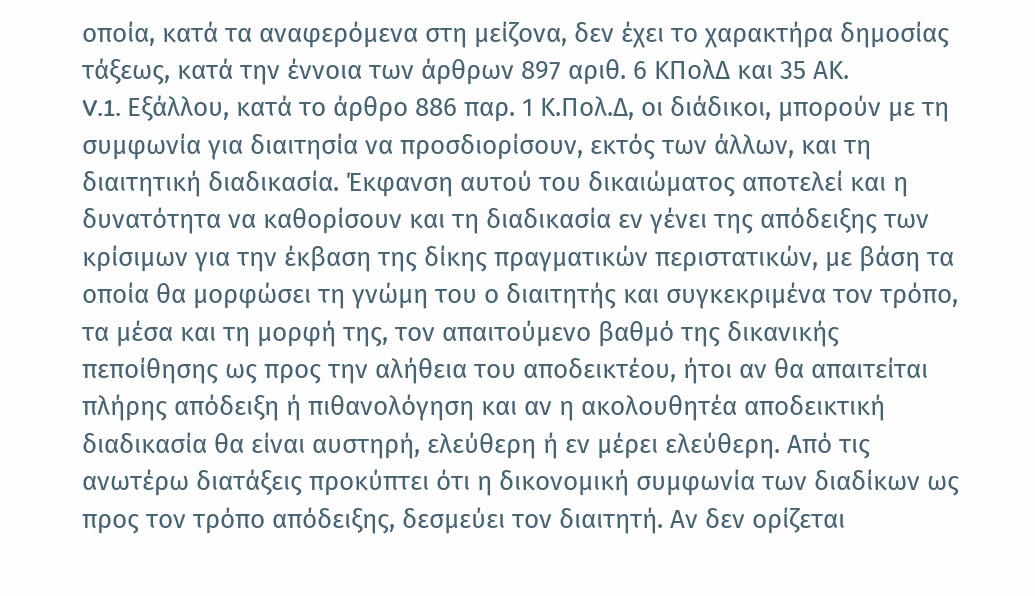οποία, κατά τα αναφερόμενα στη μείζονα, δεν έχει το χαρακτήρα δημοσίας τάξεως, κατά την έννοια των άρθρων 897 αριθ. 6 ΚΠολΔ και 35 ΑΚ.
V.1. Εξάλλου, κατά το άρθρο 886 παρ. 1 Κ.Πολ.Δ, οι διάδικοι, μπορούν με τη συμφωνία για διαιτησία να προσδιορίσουν, εκτός των άλλων, και τη διαιτητική διαδικασία. Έκφανση αυτού του δικαιώματος αποτελεί και η δυνατότητα να καθορίσουν και τη διαδικασία εν γένει της απόδειξης των κρίσιμων για την έκβαση της δίκης πραγματικών περιστατικών, με βάση τα οποία θα μορφώσει τη γνώμη του ο διαιτητής και συγκεκριμένα τον τρόπο, τα μέσα και τη μορφή της, τον απαιτούμενο βαθμό της δικανικής πεποίθησης ως προς την αλήθεια του αποδεικτέου, ήτοι αν θα απαιτείται πλήρης απόδειξη ή πιθανολόγηση και αν η ακολουθητέα αποδεικτική διαδικασία θα είναι αυστηρή, ελεύθερη ή εν μέρει ελεύθερη. Από τις ανωτέρω διατάξεις προκύπτει ότι η δικονομική συμφωνία των διαδίκων ως προς τον τρόπο απόδειξης, δεσμεύει τον διαιτητή. Αν δεν ορίζεται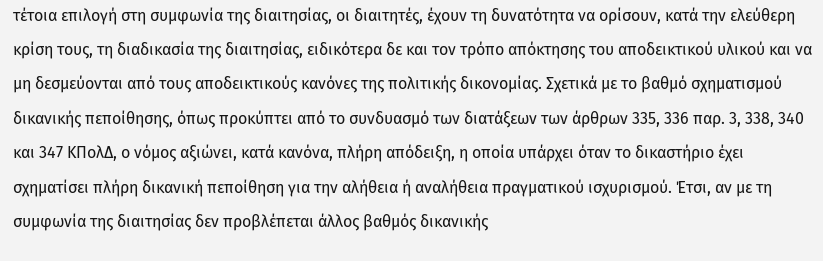τέτοια επιλογή στη συμφωνία της διαιτησίας, οι διαιτητές, έχουν τη δυνατότητα να ορίσουν, κατά την ελεύθερη κρίση τους, τη διαδικασία της διαιτησίας, ειδικότερα δε και τον τρόπο απόκτησης του αποδεικτικού υλικού και να μη δεσμεύονται από τους αποδεικτικούς κανόνες της πολιτικής δικονομίας. Σχετικά με το βαθμό σχηματισμού δικανικής πεποίθησης, όπως προκύπτει από το συνδυασμό των διατάξεων των άρθρων 335, 336 παρ. 3, 338, 340 και 347 ΚΠολΔ, ο νόμος αξιώνει, κατά κανόνα, πλήρη απόδειξη, η οποία υπάρχει όταν το δικαστήριο έχει σχηματίσει πλήρη δικανική πεποίθηση για την αλήθεια ή αναλήθεια πραγματικού ισχυρισμού. Έτσι, αν με τη συμφωνία της διαιτησίας δεν προβλέπεται άλλος βαθμός δικανικής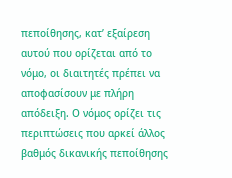πεποίθησης, κατ’ εξαίρεση αυτού που ορίζεται από το νόμο, οι διαιτητές πρέπει να αποφασίσουν με πλήρη απόδειξη. Ο νόμος ορίζει τις περιπτώσεις που αρκεί άλλος βαθμός δικανικής πεποίθησης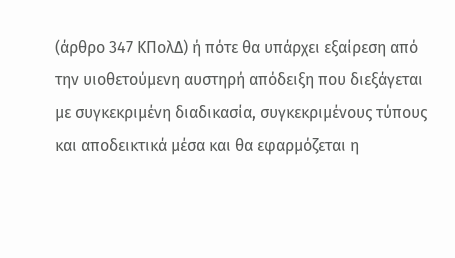(άρθρο 347 ΚΠολΔ) ή πότε θα υπάρχει εξαίρεση από την υιοθετούμενη αυστηρή απόδειξη που διεξάγεται με συγκεκριμένη διαδικασία, συγκεκριμένους τύπους και αποδεικτικά μέσα και θα εφαρμόζεται η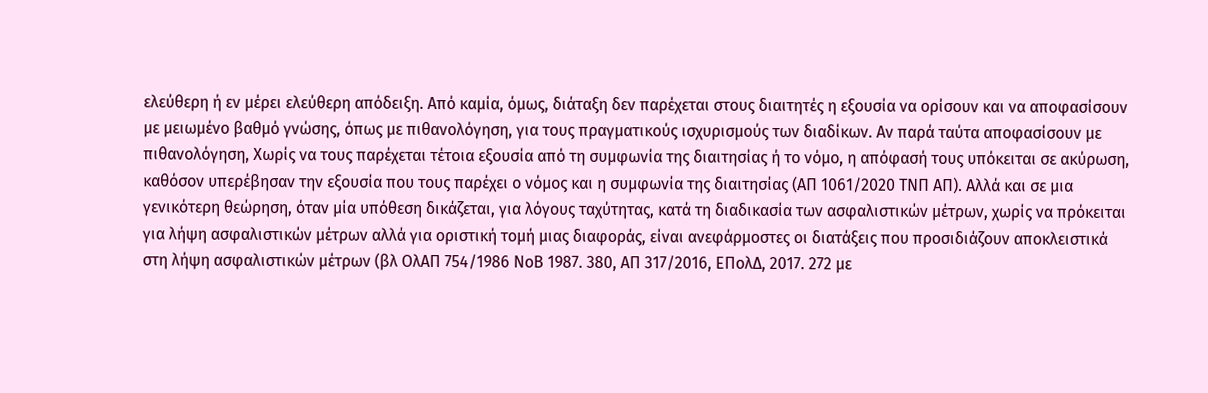ελεύθερη ή εν μέρει ελεύθερη απόδειξη. Από καμία, όμως, διάταξη δεν παρέχεται στους διαιτητές η εξουσία να ορίσουν και να αποφασίσουν με μειωμένο βαθμό γνώσης, όπως με πιθανολόγηση, για τους πραγματικούς ισχυρισμούς των διαδίκων. Αν παρά ταύτα αποφασίσουν με πιθανολόγηση, Χωρίς να τους παρέχεται τέτοια εξουσία από τη συμφωνία της διαιτησίας ή το νόμο, η απόφασή τους υπόκειται σε ακύρωση, καθόσον υπερέβησαν την εξουσία που τους παρέχει ο νόμος και η συμφωνία της διαιτησίας (ΑΠ 1061/2020 ΤΝΠ ΑΠ). Αλλά και σε μια γενικότερη θεώρηση, όταν μία υπόθεση δικάζεται, για λόγους ταχύτητας, κατά τη διαδικασία των ασφαλιστικών μέτρων, χωρίς να πρόκειται για λήψη ασφαλιστικών μέτρων αλλά για οριστική τομή μιας διαφοράς, είναι ανεφάρμοστες οι διατάξεις που προσιδιάζουν αποκλειστικά στη λήψη ασφαλιστικών μέτρων (βλ ΟλΑΠ 754/1986 ΝοΒ 1987. 380, ΑΠ 317/2016, ΕΠολΔ, 2017. 272 με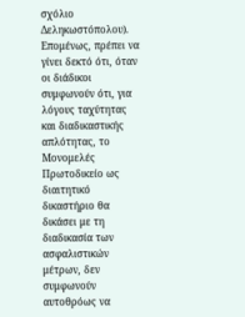σχόλιο Δεληκωστόπολου). Επομένως, πρέπει να γίνει δεκτό ότι, όταν οι διάδικοι συμφωνούν ότι, για λόγους ταχύτητας και διαδικαστικής απλότητας, το Μονομελές Πρωτοδικείο ως διαιτητικό δικαστήριο θα δικάσει με τη διαδικασία των ασφαλιστικών μέτρων, δεν συμφωνούν αυτοθρόως να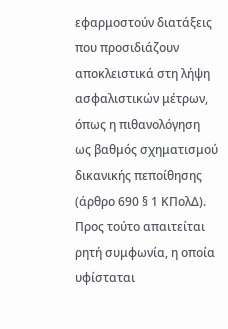εφαρμοστούν διατάξεις που προσιδιάζουν αποκλειστικά στη λήψη ασφαλιστικών μέτρων, όπως η πιθανολόγηση ως βαθμός σχηματισμού δικανικής πεποίθησης (άρθρο 690 § 1 ΚΠολΔ). Προς τούτο απαιτείται ρητή συμφωνία, η οποία υφίσταται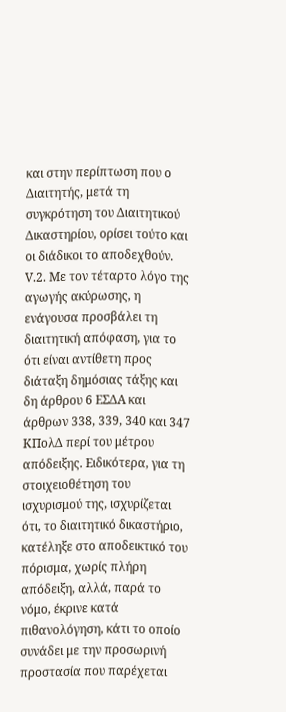και στην περίπτωση που ο Διαιτητής, μετά τη συγκρότηση του Διαιτητικού Δικαστηρίου, ορίσει τούτο και οι διάδικοι το αποδεχθούν.
V.2. Με τον τέταρτο λόγο της αγωγής ακύρωσης, η ενάγουσα προσβάλει τη διαιτητική απόφαση, για το ότι είναι αντίθετη προς διάταξη δημόσιας τάξης και δη άρθρου 6 ΕΣΔΑ και άρθρων 338, 339, 340 και 347 ΚΠολΔ περί του μέτρου απόδειξης. Ειδικότερα, για τη στοιχειοθέτηση του ισχυρισμού της, ισχυρίζεται ότι, το διαιτητικό δικαστήριο, κατέληξε στο αποδεικτικό του πόρισμα, χωρίς πλήρη απόδειξη, αλλά, παρά το νόμο, έκρινε κατά πιθανολόγηση, κάτι το οποίο συνάδει με την προσωρινή προστασία που παρέχεται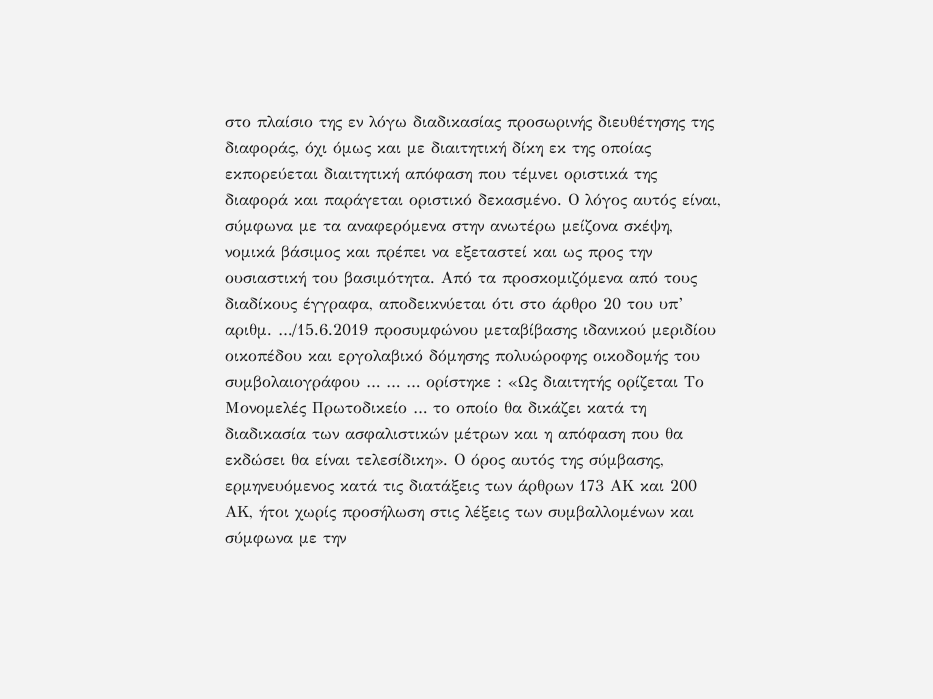στο πλαίσιο της εν λόγω διαδικασίας προσωρινής διευθέτησης της διαφοράς, όχι όμως και με διαιτητική δίκη εκ της οποίας εκπορεύεται διαιτητική απόφαση που τέμνει οριστικά της διαφορά και παράγεται οριστικό δεκασμένο. Ο λόγος αυτός είναι, σύμφωνα με τα αναφερόμενα στην ανωτέρω μείζονα σκέψη, νομικά βάσιμος και πρέπει να εξεταστεί και ως προς την ουσιαστική του βασιμότητα. Από τα προσκομιζόμενα από τους διαδίκους έγγραφα, αποδεικνύεται ότι στο άρθρο 20 του υπ’ αριθμ. …/15.6.2019 προσυμφώνου μεταβίβασης ιδανικού μεριδίου οικοπέδου και εργολαβικό δόμησης πολυώροφης οικοδομής του συμβολαιογράφου … … … ορίστηκε : «Ως διαιτητής ορίζεται Το Μονομελές Πρωτοδικείο … το οποίο θα δικάζει κατά τη διαδικασία των ασφαλιστικών μέτρων και η απόφαση που θα εκδώσει θα είναι τελεσίδικη». Ο όρος αυτός της σύμβασης, ερμηνευόμενος κατά τις διατάξεις των άρθρων 173 ΑΚ και 200 ΑΚ, ήτοι χωρίς προσήλωση στις λέξεις των συμβαλλομένων και σύμφωνα με την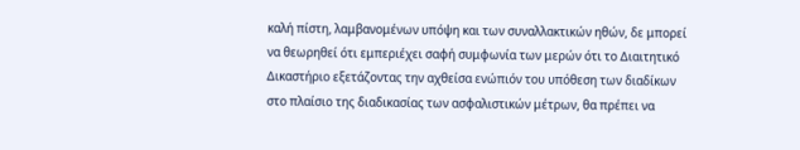καλή πίστη, λαμβανομένων υπόψη και των συναλλακτικών ηθών, δε μπορεί να θεωρηθεί ότι εμπεριέχει σαφή συμφωνία των μερών ότι το Διαιτητικό Δικαστήριο εξετάζοντας την αχθείσα ενώπιόν του υπόθεση των διαδίκων στο πλαίσιο της διαδικασίας των ασφαλιστικών μέτρων, θα πρέπει να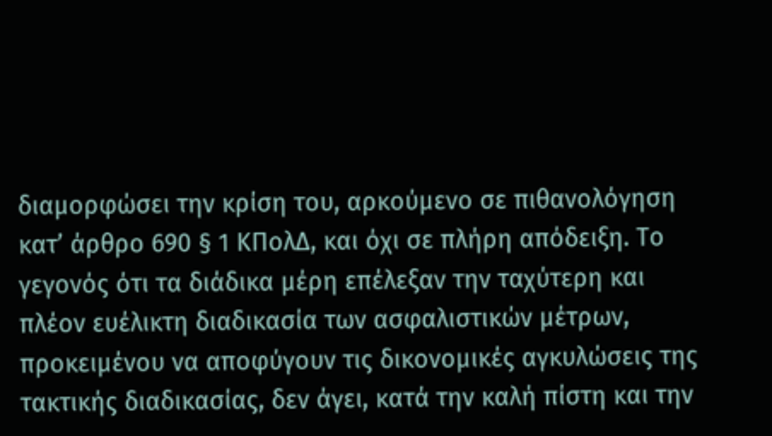διαμορφώσει την κρίση του, αρκούμενο σε πιθανολόγηση κατ’ άρθρο 690 § 1 ΚΠολΔ, και όχι σε πλήρη απόδειξη. Το γεγονός ότι τα διάδικα μέρη επέλεξαν την ταχύτερη και πλέον ευέλικτη διαδικασία των ασφαλιστικών μέτρων, προκειμένου να αποφύγουν τις δικονομικές αγκυλώσεις της τακτικής διαδικασίας, δεν άγει, κατά την καλή πίστη και την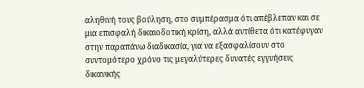αληθινή τους βούληση, στο συμπέρασμα ότι απέβλεπαν και σε μια επισφαλή δικαιοδοτική κρίση, αλλά αντίθετα ότι κατέφυγαν στην παραπάνω διαδικασία, για να εξασφαλίσουν στο συντομότερο χρόνο τις μεγαλύτερες δυνατές εγγυήσεις δικανικής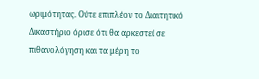ωριμότητας. Ούτε επιπλέον το Διαιτητικό Δικαστήριο όρισε ότι θα αρκεστεί σε πιθανολόγηση και τα μέρη το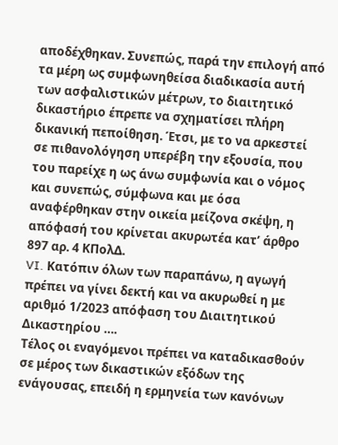αποδέχθηκαν. Συνεπώς, παρά την επιλογή από τα μέρη ως συμφωνηθείσα διαδικασία αυτή των ασφαλιστικών μέτρων, το διαιτητικό δικαστήριο έπρεπε να σχηματίσει πλήρη δικανική πεποίθηση. Έτσι, με το να αρκεστεί σε πιθανολόγηση υπερέβη την εξουσία, που του παρείχε η ως άνω συμφωνία και ο νόμος και συνεπώς, σύμφωνα και με όσα αναφέρθηκαν στην οικεία μείζονα σκέψη, η απόφασή του κρίνεται ακυρωτέα κατ’ άρθρο 897 αρ. 4 ΚΠολΔ.
VI. Κατόπιν όλων των παραπάνω, η αγωγή πρέπει να γίνει δεκτή και να ακυρωθεί η με αριθμό 1/2023 απόφαση του Διαιτητικού Δικαστηρίου ….
Τέλος οι εναγόμενοι πρέπει να καταδικασθούν σε μέρος των δικαστικών εξόδων της ενάγουσας, επειδή η ερμηνεία των κανόνων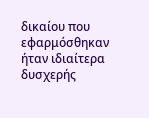δικαίου που εφαρμόσθηκαν ήταν ιδιαίτερα δυσχερής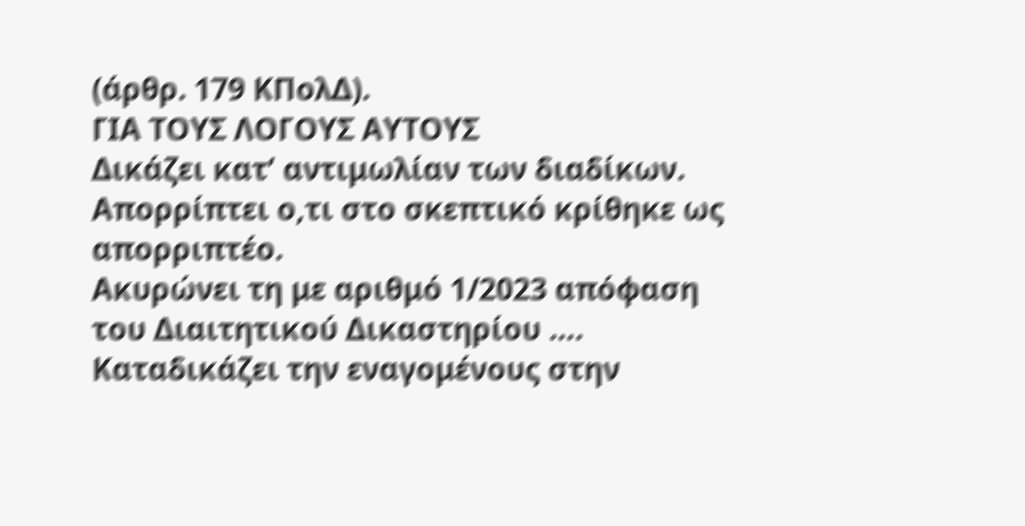(άρθρ. 179 ΚΠολΔ).
ΓΙΑ ΤΟΥΣ ΛΟΓΟΥΣ ΑΥΤΟΥΣ
Δικάζει κατ’ αντιμωλίαν των διαδίκων.
Απορρίπτει ο,τι στο σκεπτικό κρίθηκε ως απορριπτέο.
Ακυρώνει τη με αριθμό 1/2023 απόφαση του Διαιτητικού Δικαστηρίου ….
Καταδικάζει την εναγομένους στην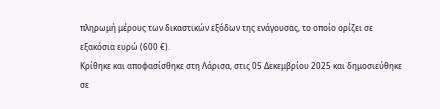πληρωμή μέρους των δικαστικών εξόδων της ενάγουσας, το οποίο ορίζει σε εξακόσια ευρώ (600 €).
Κρίθηκε και αποφασίσθηκε στη Λάρισα, στις 05 Δεκεμβρίου 2025 και δημοσιεύθηκε σε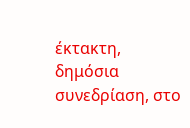έκτακτη, δημόσια συνεδρίαση, στο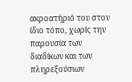ακροατήριό του στον ίδιο τόπο, χωρίς την παρουσία των διαδίκων και των πληρεξούσιων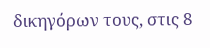δικηγόρων τους, στις 8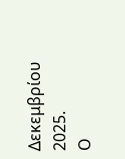Δεκεμβρίου 2025.
Ο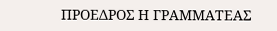ΠΡΟΕΔΡΟΣ Η ΓΡΑΜΜΑΤΕΑΣ